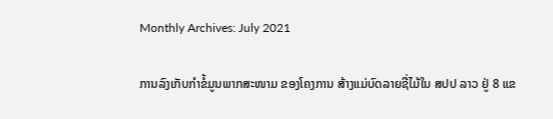Monthly Archives: July 2021

ການລົງເກັບກຳຂໍ້ມູນພາກສະໜາມ ຂອງໂຄງການ ສ້າງແມ່ບົດລາຍຊື່ໄມ້ໃນ ສປປ ລາວ ຢູ່ 8 ແຂ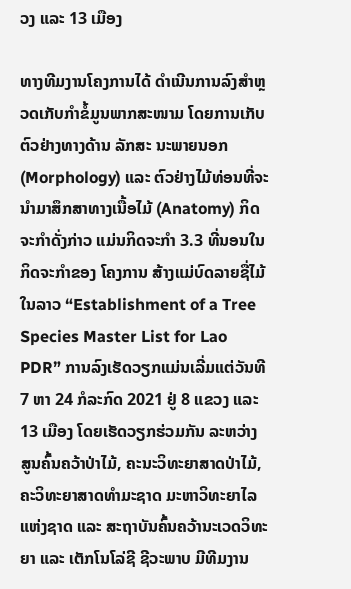ວງ ແລະ 13 ເມືອງ

ທາງທີມງານໂຄງການໄດ້ ດໍາເນີນການລົງສໍາຫຼວດເກັບກຳຂໍ້ມູນພາກສະໜາມ ໂດຍການເກັບຕົວຢ່າງທາງດ້ານ ລັກສະ ນະພາຍນອກ (Morphology) ແລະ ຕົວຢ່າງໄມ້ທ່ອນທີ່ຈະນໍາມາສຶກສາທາງເນື້ອໄມ້ (Anatomy) ກິດຈະກໍາດັ່ງກ່າວ ແມ່ນກິດຈະກໍາ 3.3 ທີ່ນອນໃນກິດຈະກໍາຂອງ ໂຄງການ ສ້າງແມ່ບົດລາຍຊື່ໄມ້ໃນລາວ “Establishment of a Tree Species Master List for Lao PDR” ການລົງເຮັດວຽກແມ່ນເລີ່ມແຕ່ວັນທີ 7 ຫາ 24 ກໍລະກົດ 2021 ຢູ່ 8 ແຂວງ ແລະ 13 ເມືອງ ໂດຍເຮັດວຽກຮ່ວມກັນ ລະຫວ່າງ ສູນຄົ້ນຄວ້າປ່າໄມ້, ຄະນະວິທະຍາສາດປ່າໄມ້, ຄະວິທະຍາສາດທຳມະຊາດ ມະຫາວິທະຍາໄລແຫ່ງຊາດ ແລະ ສະຖາບັນຄົ້ນຄວ້ານະເວດວິທະຍາ ແລະ ເຕັກໂນໂລ່ຊີ ຊີວະພາບ ມີທີມງານ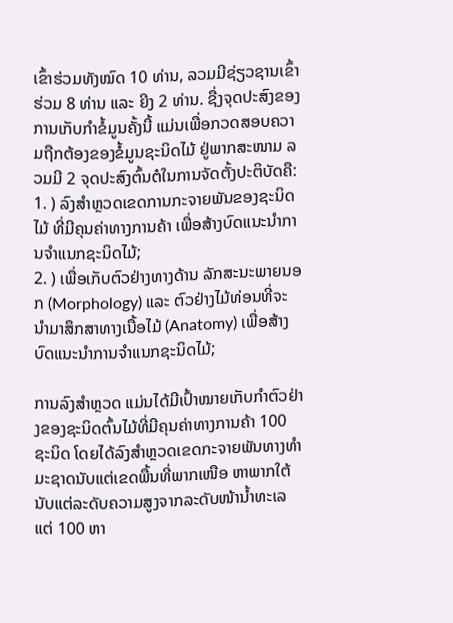ເຂົ້າຮ່ວມທັງໝົດ 10 ທ່ານ, ລວມມີຊ່ຽວຊານເຂົ້າຮ່ວມ 8 ທ່ານ ແລະ ຍີງ 2 ທ່ານ. ຊື່ງຈຸດປະສົງຂອງການເກັບກຳຂໍ້ມູນຄັ້ງນີ້ ແມ່ນເພື່ອກວດສອບຄວາມຖືກຕ້ອງຂອງຂໍ້ມູນຊະນິດໄມ້ ຢູ່ພາກສະໜາມ ລວມມີ 2 ຈຸດປະສົງຕົ້ນຕໍໃນການຈັດຕັ້ງປະຕິບັດຄື:
1. ) ລົງສໍາຫຼວດເຂດການກະຈາຍພັນຂອງຊະນິດໄມ້ ທີ່ມີຄຸນຄ່າທາງການຄ້າ ເພື່ອສ້າງບົດແນະນໍາການຈໍາແນກຊະນິດໄມ້;
2. ) ເພື່ອເກັບຕົວຢ່າງທາງດ້ານ ລັກສະນະພາຍນອກ (Morphology) ແລະ ຕົວຢ່າງໄມ້ທ່ອນທີ່ຈະນໍາມາສຶກສາທາງເນື້ອໄມ້ (Anatomy) ເພື່ອສ້າງບົດແນະນໍາການຈໍາແນກຊະນິດໄມ້;

ການລົງສໍາຫຼວດ ແມ່ນໄດ້ມີເປົ້າໝາຍເກັບກໍາຕົວຢ່າງຂອງຊະນິດຕົ້ນໄມ້ທີ່ມີຄຸນຄ່າທາງການຄ້າ 100 ຊະນິດ ໂດຍໄດ້ລົງສໍາຫຼວດເຂດກະຈາຍພັນທາງທໍາມະຊາດນັບແຕ່ເຂດພື້ນທີ່ພາກເໜືອ ຫາພາກໃຕ້ ນັບແຕ່ລະດັບຄວາມສູງຈາກລະດັບໜ້ານ້ຳທະເລ ແຕ່ 100 ຫາ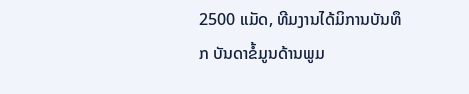2500 ແມັດ, ທີມງານໄດ້ມິການບັນທຶກ ບັນດາຂໍ້ມູນດ້ານພູມ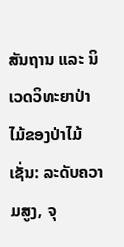ສັນຖານ ແລະ ນິເວດວິທະຍາປ່າໄມ້ຂອງປ່າໄມ້ ເຊັ່ນ: ລະດັບຄວາມສູງ, ຈຸ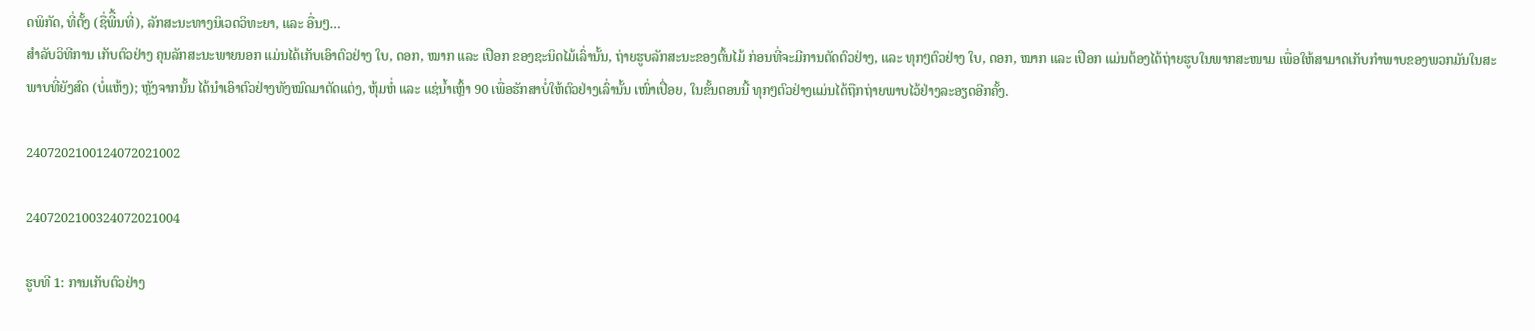ດພິກັດ, ທີ່ຕັ້ງ (ຊື່ພີື້ນທີ່), ລັກສະນະທາງນິເວດວິທະຍາ, ແລະ ອື່ນໆ…
ສໍາລັບວິທີການ ເກັບຕົວຢ່າງ ຄຸນລັກສະນະພາຍນອກ ແມ່ນໄດ້ເກັບເອົາຕົວຢ່າງ ໃບ, ດອກ, ໝາກ ແລະ ເປືອກ ຂອງຊະນິດໄມ້ເລົ່ານັ້ນ, ຖ່າຍຮູບລັກສະນະຂອງຕົ້ນໄມ້ ກ່ອນທີ່ຈະມີການຕັດຕົວຢ່າງ, ແລະ ທຸກໆຕົວຢ່າງ ໃບ, ດອກ, ໝາກ ແລະ ເປືອກ ແມ່ນຕ້ອງໄດ້ຖ່າຍຮູບໃນພາກສະໜາມ ເພື່ອໃຫ້ສາມາດເກັບກໍາພາບຂອງພວກມັນໃນສະພາບທີ່ຍັງສົດ (ບໍ່ແຫ້ງ); ຫຼັງຈາກນັ້ນ ໄດ້ນໍາເອົາຕົວຢ່າງທັງໝົດມາຕັດແຕ່ງ, ຫຸ້ມຫໍ່ ແລະ ແຊ່ນໍ້າເຫຼົ້າ 90 ເພື່ອຮັກສາບໍ່ໃຫ້ຕົວຢ່າງເລົ່ານັ້ນ ເໜົ່າເປື່ອຍ, ໃນຂັ້ນຕອນນີ້ ທຸກໆຕົວຢ່າງແມ່ນໄດ້ຖືກຖ່າຍພາບໄວ້ຢ່າງລະອຽດອີກຄັ້ງ.

2407202100124072021002

2407202100324072021004

ຮູບທີ 1: ການເກັບຕົວຢ່າງ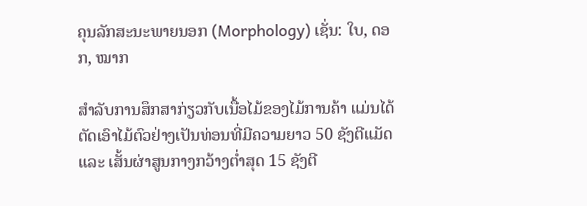ຄຸນລັກສະນະພາຍນອກ (Morphology) ເຊັ່ນ: ໃບ, ດອກ, ໝາກ

ສຳລັບການສຶກສາກ່ຽວກັບເນື້ອໄມ້ຂອງໄມ້ການຄ້າ ແມ່ນໄດ້ຕັດເອົາໄມ້ຕົວຢ່າງເປັນທ່ອນທີ່ມີຄວາມຍາວ 50 ຊັງຕີແມັດ ແລະ ເສັ້ນຜ່າສູນກາງກວ້າງຕໍ່າສຸດ 15 ຊັງຕີ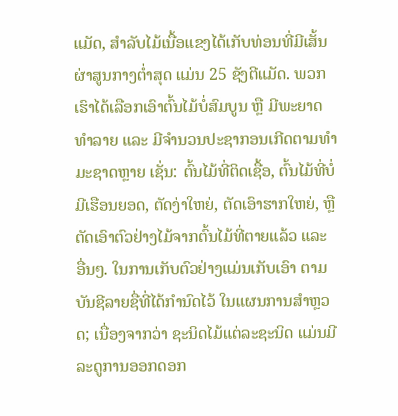ແມັດ, ສຳລັບໄມ້ເນື້ອແຂງໄດ້ເກັບທ່ອນທີ່ມີເສັ້ນຜ່າສູນກາງຕໍ່າສຸດ ແມ່ນ 25 ຊັງຕີແມັດ. ພວກເຮົາໄດ້ເລືອກເອົາຕົ້ນໄມ້ບໍ່ສົມບູນ ຫຼື ມີພະຍາດທຳລາຍ ແລະ ມີຈຳນວນປະຊາກອນເກີດຕາມທຳມະຊາດຫຼາຍ ເຊັ່ນ: ຕົ້ນໄມ້ທີ່ຕິດເຊື້ອ, ຕົ້ນໄມ້ທີ່ບໍ່ມີເຮືອນຍອດ, ຕັດງ່າໃຫຍ່, ຕັດເອົາຮາກໃຫຍ່, ຫຼື ຕັດເອົາຕົວຢ່າງໄມ້ຈາກຕົ້ນໄມ້ທີ່ຕາຍແລ້ວ ແລະ ອື່ນໆ. ໃນການເກັບຕົວຢ່າງແມ່ນເກັບເອົາ ຕາມບັນຊີລາຍຊື່ທີ່ໄດ້ກຳນົດໄວ້ ໃນແຜນການສຳຫຼວດ; ເນື່ອງຈາກວ່າ ຊະນິດໄມ້ແຕ່ລະຊະນິດ ແມ່ນມີລະດູການອອກດອກ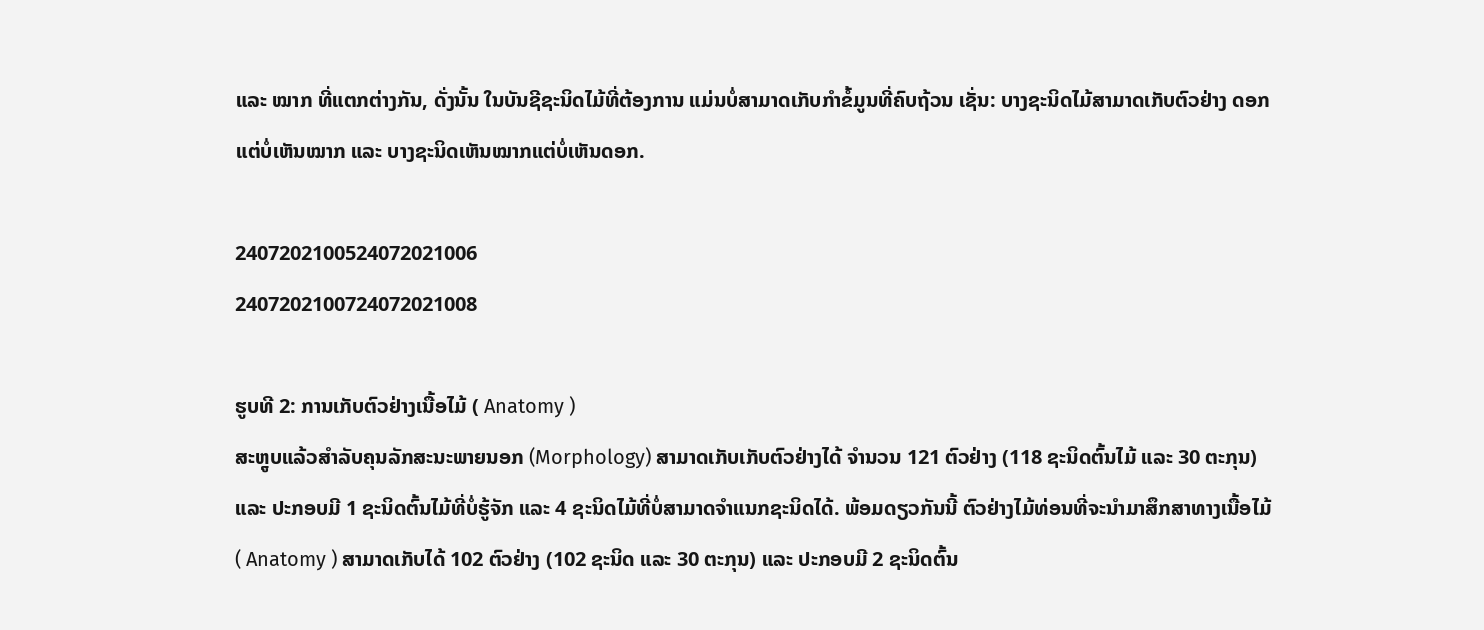ແລະ ໝາກ ທີ່ແຕກຕ່າງກັນ, ດັ່ງນັ້ນ ໃນບັນຊີຊະນິດໄມ້ທີ່ຕ້ອງການ ແມ່ນບໍ່ສາມາດເກັບກໍາຂໍ້ມູນທີ່ຄົບຖ້ວນ ເຊັ່ນ: ບາງຊະນິດໄມ້ສາມາດເກັບຕົວຢ່າງ ດອກແຕ່ບໍ່ເຫັນໝາກ ແລະ ບາງຊະນິດເຫັນໝາກແຕ່ບໍ່ເຫັນດອກ.

2407202100524072021006
2407202100724072021008

ຮູບທີ 2: ການເກັບຕົວຢ່າງເນື້ອໄມ້ ( Anatomy )
ສະຫຼູບແລ້ວສຳລັບຄຸນລັກສະນະພາຍນອກ (Morphology) ສາມາດເກັບເກັບຕົວຢ່າງໄດ້ ຈຳນວນ 121 ຕົວຢ່າງ (118 ຊະນິດຕົ້ນໄມ້ ແລະ 30 ຕະກຸນ) ແລະ ປະກອບມີ 1 ຊະນິດຕົ້ນໄມ້ທີ່ບໍ່ຮູ້ຈັກ ແລະ 4 ຊະນິດໄມ້ທີ່ບໍ່ສາມາດຈຳແນກຊະນິດໄດ້. ພ້ອມດຽວກັນນີ້ ຕົວຢ່າງໄມ້ທ່ອນທີ່ຈະນໍາມາສຶກສາທາງເນື້ອໄມ້ ( Anatomy ) ສາມາດເກັບໄດ້ 102 ຕົວຢ່າງ (102 ຊະນິດ ແລະ 30 ຕະກຸນ) ແລະ ປະກອບມີ 2 ຊະນິດຕົ້ນ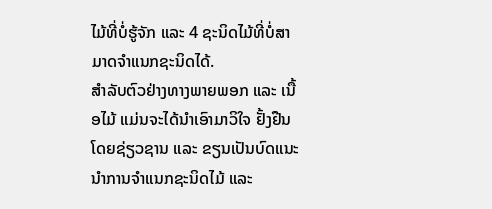ໄມ້ທີ່ບໍ່ຮູ້ຈັກ ແລະ 4 ຊະນິດໄມ້ທີ່ບໍ່ສາມາດຈຳແນກຊະນິດໄດ້.
ສໍາລັບຕົວຢ່າງທາງພາຍພອກ ແລະ ເນື້ອໄມ້ ແມ່ນຈະໄດ້ນໍາເອົາມາວິໃຈ ຢັ້ງຢືນໂດຍຊ່ຽວຊານ ແລະ ຂຽນເປັນບົດແນະນໍາການຈໍາແນກຊະນິດໄມ້ ແລະ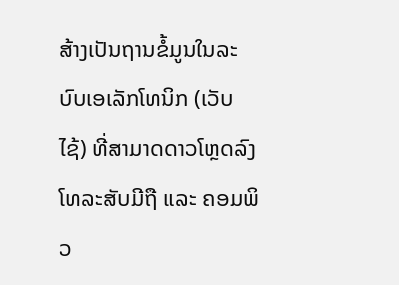ສ້າງເປັນຖານຂໍ້ມູນໃນລະບົບເອເລັກໂທນິກ (ເວັບໄຊ້) ທີ່ສາມາດດາວໂຫຼດລົງໂທລະສັບມີຖື ແລະ ຄອມພິວ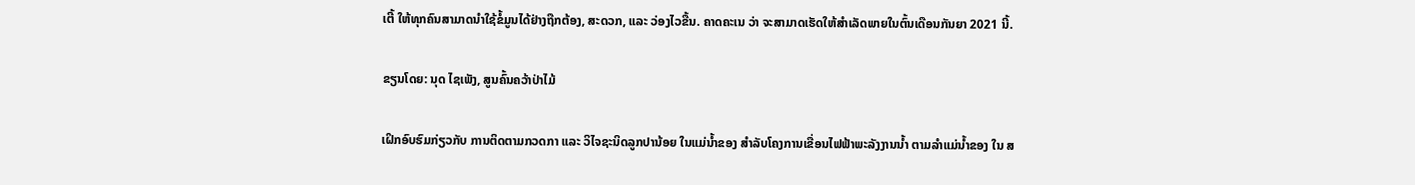ເຕີ້ ໃຫ້ທຸກຄົນສາມາດນໍາໃຊ້ຂໍ້ມູນໄດ້ຢ່າງຖືກຕ້ອງ, ສະດວກ, ແລະ ວ່ອງໄວຂື້ນ. ຄາດຄະເນ ວ່າ ຈະສາມາດເຮັດໃຫ້ສໍາເລັດພາຍໃນຕົ້ນເດືອນກັນຍາ 2021 ນີ້.

ຂຽນໂດຍ: ນຸດ ໄຊເພັງ, ສູນຄົ້ນຄວ້າປ່າໄມ້

ເຝິກອົບຮົມກ່ຽວກັບ ການຕິດຕາມກວດກາ ແລະ ວິໄຈຊະນິດລູກປານ້ອຍ ໃນແມ່ນ້ຳຂອງ ສໍາລັບໂຄງການເຂື່ອນໄຟຟ້າພະລັງງານນ້ຳ ຕາມລຳແມ່ນ້ຳຂອງ ໃນ ສ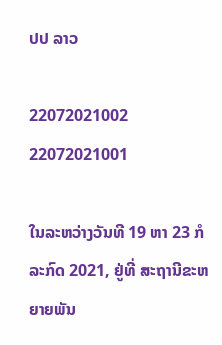ປປ ລາວ

22072021002 22072021001

ໃນລະຫວ່າງວັນທີ 19 ຫາ 23 ກໍລະກົດ 2021, ຢູ່ທີ່ ສະຖານີຂະຫຍາຍພັນ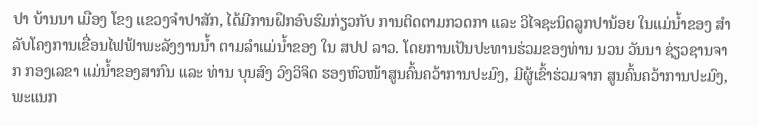ປາ ບ້ານນາ ເມືອງ ໂຂງ ແຂວງຈຳປາສັກ, ໄດ້ມີການຝຶກອົບຮົມກ່ຽວກັບ ການຕິດຕາມກວດກາ ແລະ ວິໄຈຊະນິດລູກປານ້ອຍ ໃນແມ່ນ້ຳຂອງ ສໍາລັບໂຄງການເຂື່ອນໄຟຟ້າພະລັງງານນ້ຳ ຕາມລຳແມ່ນ້ຳຂອງ ໃນ ສປປ ລາວ. ໂດຍການເປັນປະທານຮ່ວມຂອງທ່ານ ນວນ ວັນນາ ຊ່ຽວຊານຈາກ ກອງເລຂາ ແມ່ນ້ຳຂອງສາກົນ ແລະ ທ່ານ ບຸນສົງ ວົງວິຈິດ ຮອງຫົວໜ້າສູນຄົ້ນຄວ້າການປະມົງ, ມີຜູ້ເຂົ້າຮ່ວມຈາກ ສູນຄົ້ນຄວ້າການປະມົງ, ພະແນກ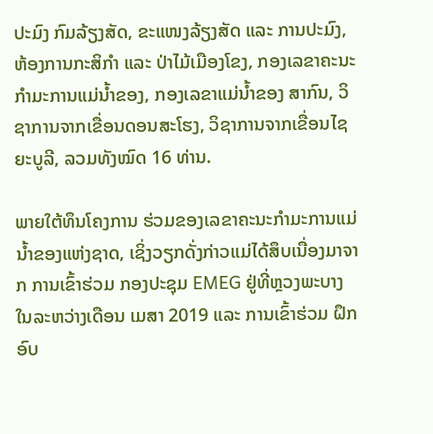ປະມົງ ກົມລ້ຽງສັດ, ຂະແໜງລ້ຽງສັດ ແລະ ການປະມົງ, ຫ້ອງການກະສິກຳ ແລະ ປ່າໄມ້ເມືອງໂຂງ, ກອງເລຂາຄະນະກຳມະການແມ່ນ້ຳຂອງ, ກອງເລຂາແມ່ນ້ຳຂອງ ສາກົນ, ວິຊາການຈາກເຂື່ອນດອນສະໂຮງ, ວິຊາການຈາກເຂື່ອນໄຊຍະບູລີ, ລວມທັງໝົດ 16 ທ່ານ.

ພາຍໃຕ້ທຶນໂຄງການ ຮ່ວມຂອງເລຂາຄະນະກຳມະການແມ່ນ້ຳຂອງແຫ່ງຊາດ, ເຊິ່ງວຽກດັ່ງກ່າວແມ່ໄດ້ສຶບເນື່ອງມາຈາກ ການເຂົ້າຮ່ວມ ກອງປະຊຸມ EMEG ຢູ່ທີ່ຫຼວງພະບາງ ໃນລະຫວ່າງເດືອນ ເມສາ 2019 ແລະ ການເຂົ້າຮ່ວມ ຝຶກອົບ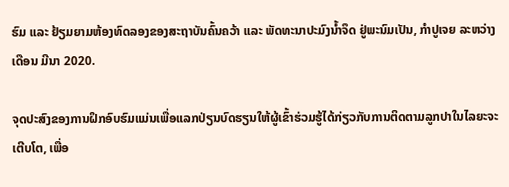ຮົມ ແລະ ຢ້ຽມຍາມຫ້ອງທົດລອງຂອງສະຖາບັນຄົ້ນຄວ້າ ແລະ ພັດທະນາປະມົງນ້ຳຈຶດ ຢູ່ພະນົມເປັນ, ກຳປູເຈຍ ລະຫວ່າງເດືອນ ມີນາ 2020.

ຈຸດປະສົງຂອງການຝຶກອົບຮົມແມ່ນເພື່ອແລກປ່ຽນບົດຮຽນໃຫ້ຜູ້ເຂົ້າຮ່ວມຮູ້ໄດ້ກ່ຽວກັບການຕິດຕາມລູກປາໃນໄລຍະຈະເຕີບໂຕ, ເພື່ອ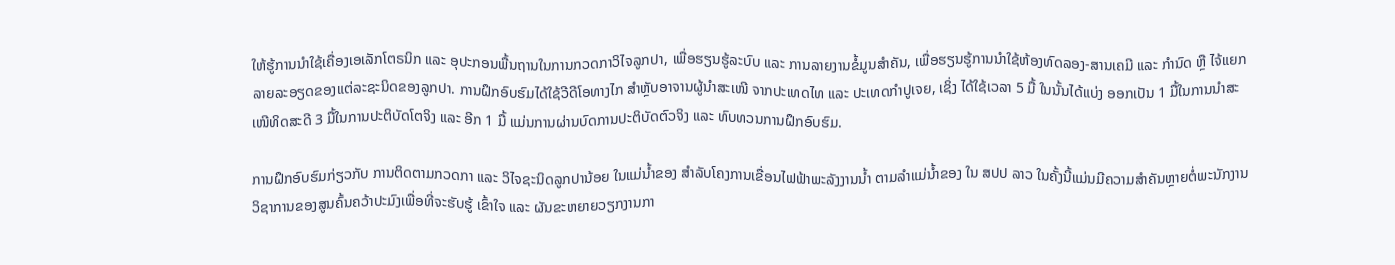ໃຫ້ຮູ້ການນໍາໃຊ້ເຄື່ອງເອເລັກໂຕຣນິກ ແລະ ອຸປະກອນພື້ນຖານໃນການກວດກາວິໄຈລູກປາ, ເພື່ອຮຽນຮູ້ລະບົບ ແລະ ການລາຍງານຂໍ້ມູນສຳຄັນ, ເພື່ອຮຽນຮູ້ການນຳໃຊ້ຫ້ອງທົດລອງ-ສານເຄມີ ແລະ ກໍານົດ ຫຼື ໄຈ້ແຍກລາຍລະອຽດຂອງແຕ່ລະຊະນິດຂອງລູກປາ. ການຝຶກອົບຮົມໄດ້ໃຊ້ວີດີໂອທາງໄກ ສຳຫຼັບອາຈານຜູ້ນຳສະເໜີ ຈາກປະເທດໄທ ແລະ ປະເທດກຳປູເຈຍ, ເຊິ່ງ ໄດ້ໃຊ້ເວລາ 5 ມື້ ໃນນັ້ນໄດ້ແບ່ງ ອອກເປັນ 1 ມື້ໃນການນຳສະເໜີທິດສະດີ 3 ມື້ໃນການປະຕິບັດໂຕຈິງ ແລະ ອີກ 1 ມື້ ແມ່ນການຜ່ານບົດການປະຕິບັດຕົວຈິງ ແລະ ທົບທວນການຝຶກອົບຮົມ.

ການຝຶກອົບຮົມກ່ຽວກັບ ການຕິດຕາມກວດກາ ແລະ ວິໄຈຊະນິດລູກປານ້ອຍ ໃນແມ່ນ້ຳຂອງ ສໍາລັບໂຄງການເຂື່ອນໄຟຟ້າພະລັງງານນ້ຳ ຕາມລຳແມ່ນ້ຳຂອງ ໃນ ສປປ ລາວ ໃນຄັ້ງນີ້ແມ່ນມີຄວາມສຳຄັນຫຼາຍຕໍ່ພະນັກງານວິຊາການຂອງສູນຄົ້ນຄວ້າປະມົງເພື່ອທີ່ຈະຮັບຮູ້ ເຂົ້າໃຈ ແລະ ຜັນຂະຫຍາຍວຽກງານກາ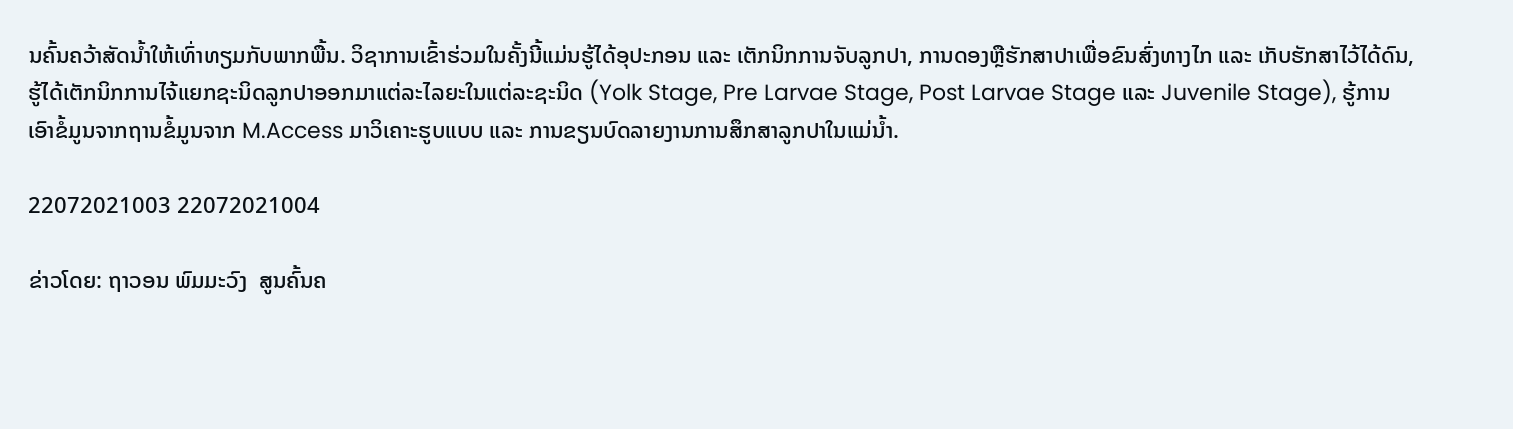ນຄົ້ນຄວ້າສັດນ້ຳໃຫ້ເທົ່າທຽມກັບພາກພື້ນ. ວິຊາການເຂົ້າຮ່ວມໃນຄັ້ງນີ້ແມ່ນຮູ້ໄດ້ອຸປະກອນ ແລະ ເຕັກນິກການຈັບລູກປາ, ການດອງຫຼືຮັກສາປາເພື່ອຂົນສົ່ງທາງໄກ ແລະ ເກັບຮັກສາໄວ້ໄດ້ດົນ, ຮູ້ໄດ້ເຕັກນິກການໄຈ້ແຍກຊະນິດລູກປາອອກມາແຕ່ລະໄລຍະໃນແຕ່ລະຊະນິດ (Yolk Stage, Pre Larvae Stage, Post Larvae Stage ແລະ Juvenile Stage), ຮູ້ການເອົາຂໍ້ມູນຈາກຖານຂໍ້ມູນຈາກ M.Access ມາວິເຄາະຮູບແບບ ແລະ ການຂຽນບົດລາຍງານການສຶກສາລູກປາໃນແມ່ນ້ຳ.

22072021003 22072021004

ຂ່າວໂດຍ: ຖາວອນ ພົມມະວົງ  ສູນຄົ້ນຄ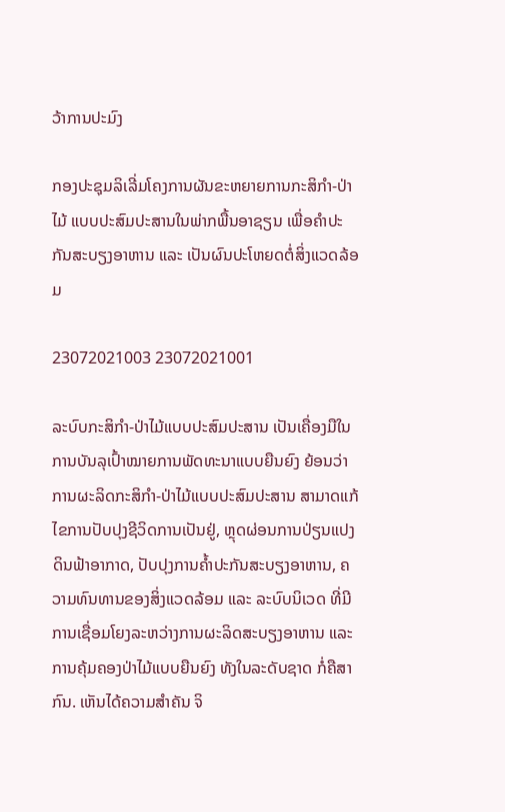ວ້າການປະມົງ

ກອງປະຊຸມລິເລີ່ມໂຄງການຜັນຂະຫຍາຍການກະສິກໍາ-ປ່າໄມ້ ແບບປະສົມປະສານໃນພ່າກພື້ນອາຊຽນ ເພື່ອຄໍາປະກັນສະບຽງອາຫານ ແລະ ເປັນຜົນປະໂຫຍດຕໍ່ສິ່ງແວດລ້ອມ

23072021003 23072021001

ລະບົບກະສິກຳ-ປ່າໄມ້ແບບປະສົມປະສານ ເປັນເຄື່ອງມືໃນການບັນລຸເປົ້າໝາຍການພັດທະນາແບບຍືນຍົງ ຍ້ອນວ່າການຜະລິດກະສິກໍາ-ປ່າໄມ້ແບບປະສົມປະສານ ສາມາດແກ້ໄຂການປັບປຸງຊີວິດການເປັນຢູ່, ຫຼຸດຜ່ອນການປ່ຽນແປງດິນຟ້າອາກາດ, ປັບປຸງການຄໍ້າປະກັນສະບຽງອາຫານ, ຄວາມທົນທານຂອງສິ່ງແວດລ້ອມ ແລະ ລະບົບນິເວດ ທີ່ມີການເຊື່ອມໂຍງລະຫວ່າງການຜະລິດສະບຽງອາຫານ ແລະ ການຄຸ້ມຄອງປ່າໄມ້ແບບຍືນຍົງ ທັງໃນລະດັບຊາດ ກໍ່ຄືສາກົນ. ເຫັນໄດ້ຄວາມສໍາຄັນ ຈິ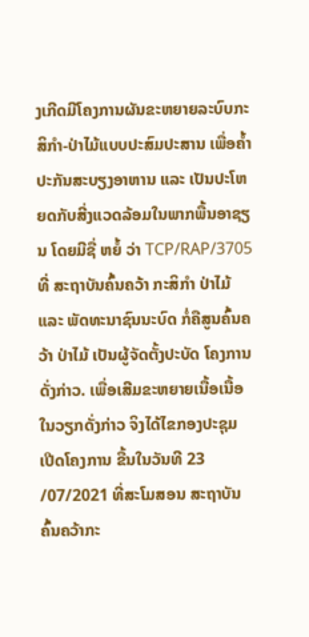ງເກີດມີໂຄງການຜັນຂະຫຍາຍລະບົບກະສິກຳ-ປ່າໄມ້ແບບປະສົມປະສານ ເພື່ອຄໍ້າປະກັນສະບຽງອາຫານ ແລະ ເປັນປະໂຫຍດກັບສີ່ງແວດລ້ອມໃນພາກພື້ນອາຊຽນ ໂດຍມີຊື່ ຫຍໍ້ ວ່າ TCP/RAP/3705 ທີ່ ສະຖາບັນຄົ້ນຄວ້າ ກະສິກຳ ປ່າໄມ້ ແລະ ພັດທະນາຊົນນະບົດ ກໍ່ຄືສູນຄົ້ນຄວ້າ ປ່າໄມ້ ເປັນຜູ້ຈັດຕັ້ງປະບັດ ໂຄງການ ດັ່ງກ່າວ. ເພື່ອເສີມຂະຫຍາຍເນື້ອເນື້ອໃນວຽກດັ່ງກ່າວ ຈິງໄດ້ໄຂກອງປະຊຸມ ເປີດໂຄງການ ຂື້ນໃນວັນທີ 23 /07/2021 ທີ່ສະໂມສອນ ສະຖາບັນຄົ້ນຄວ້າກະ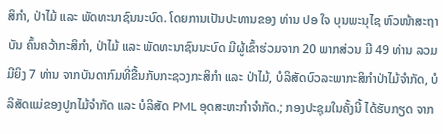ສິກໍາ, ປ່າໄມ້ ແລະ ພັດທະນາຊົນນະບົດ. ໂດຍການເປັນປະທານຂອງ ທ່ານ ປອ ໃຈ ບຸນພະນຸໄຊ ຫົວໜ້າສະຖາບັນ ຄົ້ນຄວ້າກະສິກຳ, ປ່າໄມ້ ແລະ ພັດທະນາຊົນນະບົດ ມີຜູ້ເຂົ້າຮ່ວມຈາກ 20 ພາກສ່ວນ ມີ 49 ທ່ານ ລວມມີຍິງ 7 ທ່ານ ຈາກບັນດາກົມທີ່ຂື້ນກັບກະຊວງກະສິກຳ ແລະ ປ່າໄມ້, ບໍລິສັດບົວລະພາກະສິກຳປ່າໄມ້ຈໍາກັດ, ບໍລິສັດແມ່ຂອງປູກໄມ້ຈໍາກັດ ແລະ ບໍລິສັດ PML ອຸດສະຫະກຳຈໍາກັດ.; ກອງປະຊຸມໃນຄັ້ງນີ້ ໄດ້ຮັບກຽດ ຈາກ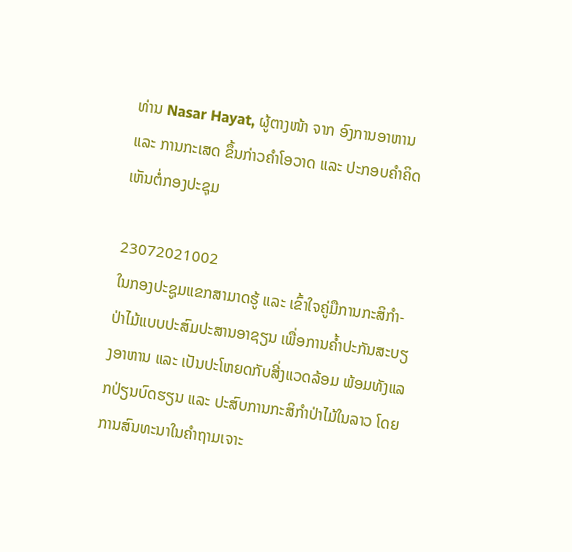ທ່ານ Nasar Hayat, ຜູ້ຕາງໜ້າ ຈາກ ອົງການອາຫານ ແລະ ການກະເສດ ຂຶ້ນກ່າວຄໍາໂອວາດ ແລະ ປະກອບຄໍາຄິດເຫັນຕໍ່ກອງປະຊຸມ

23072021002
ໃນກອງປະຊູມແຂກສາມາດຮູ້ ແລະ ເຂົ້າໃຈຄູ່ມືການກະສິກຳ-ປ່າໄມ້ແບບປະສົມປະສານອາຊຽນ ເພື່ອການຄໍ້າປະກັນສະບຽງອາຫານ ແລະ ເປັນປະໂຫຍດກັບສີ່ງແວດລ້ອມ ພ້ອມທັງແລກປ່ຽນບົດຮຽນ ແລະ ປະສົບການກະສິກຳປ່າໄມ້ໃນລາວ ໂດຍການສົນທະນາໃນຄໍາຖາມເຈາະ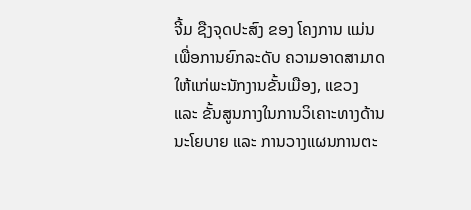ຈີ້ມ ຊືງຈຸດປະສົງ ຂອງ ໂຄງການ ແມ່ນ ເພື່ອການຍົກລະດັບ ຄວາມອາດສາມາດໃຫ້ແກ່ພະນັກງານຂັ້ນເມືອງ, ແຂວງ ແລະ ຂັ້ນສູນກາງໃນການວິເຄາະທາງດ້ານນະໂຍບາຍ ແລະ ການວາງແຜນການຕະ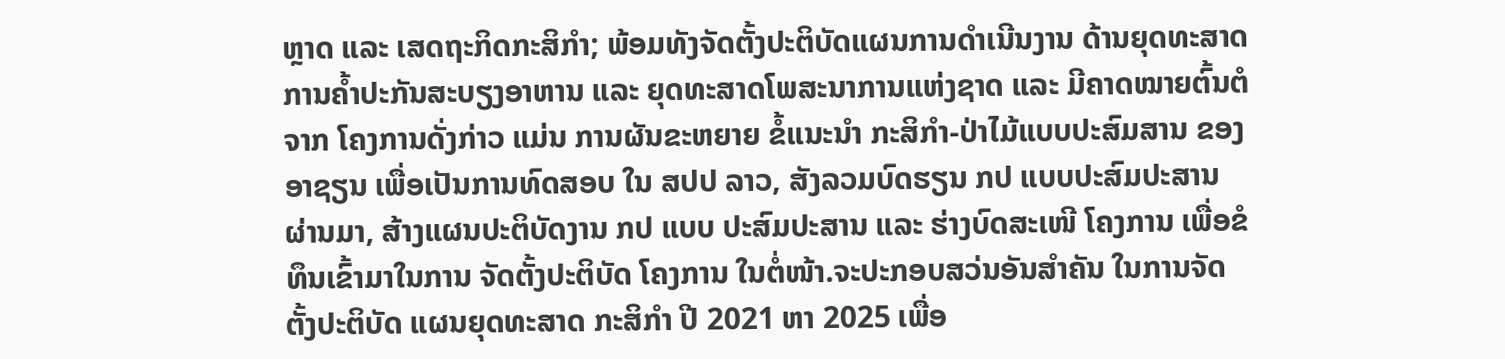ຫຼາດ ແລະ ເສດຖະກິດກະສິກຳ; ພ້ອມທັງຈັດຕັ້ງປະຕິບັດແຜນການດຳເນີນງານ ດ້ານຍຸດທະສາດການຄໍ້າປະກັນສະບຽງອາຫານ ແລະ ຍຸດທະສາດໂພສະນາການແຫ່ງຊາດ ແລະ ມີຄາດໝາຍຕົ້ນຕໍ ຈາກ ໂຄງການດັ່ງກ່າວ ແມ່ນ ການຜັນຂະຫຍາຍ ຂໍ້ແນະນຳ ກະສິກຳ-ປ່າໄມ້ແບບປະສົມສານ ຂອງ ອາຊຽນ ເພື່ອເປັນການທົດສອບ ໃນ ສປປ ລາວ, ສັງລວມບົດຮຽນ ກປ ແບບປະສົມປະສານ ຜ່ານມາ, ສ້າງແຜນປະຕິບັດງານ ກປ ແບບ ປະສົມປະສານ ແລະ ຮ່າງບົດສະເໜີ ໂຄງການ ເພື່ອຂໍທຶນເຂົ້າມາໃນການ ຈັດຕັ້ງປະຕິບັດ ໂຄງການ ໃນຕໍ່ໜ້າ.ຈະປະກອບສວ່ນອັນສຳຄັນ ໃນການຈັດຕັ້ງປະຕິບັດ ແຜນຍຸດທະສາດ ກະສິກຳ ປີ 2021 ຫາ 2025 ເພື່ອ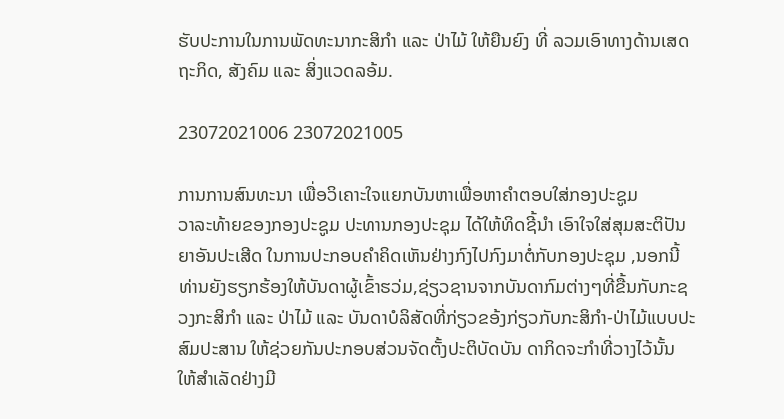ຮັບປະການໃນການພັດທະນາກະສິກຳ ແລະ ປ່າໄມ້ ໃຫ້ຍືນຍົງ ທີ່ ລວມເອົາທາງດ້ານເສດຖະກິດ, ສັງຄົມ ແລະ ສິ່ງແວດລອ້ມ.

23072021006 23072021005

ການການສົນທະນາ ເພື່ອວິເຄາະໃຈແຍກບັນຫາເພື່ອຫາຄໍາຕອບໃສ່ກອງປະຊູມ
ວາລະທ້າຍຂອງກອງປະຊູມ ປະທານກອງປະຊຸມ ໄດ້ໃຫ້ທິດຊີ້ນໍາ ເອົາໃຈໃສ່ສຸມສະຕິປັນຍາອັນປະເສີດ ໃນການປະກອບຄຳຄິດເຫັນຢ່າງກົງໄປກົງມາຕໍ່ກັບກອງປະຊຸມ ,ນອກນີ້ ທ່ານຍັງຮຽກຮ້ອງໃຫ້ບັນດາຜູ້ເຂົ້າຮວ່ມ,ຊ່ຽວຊານຈາກບັນດາກົມຕ່າງໆທີ່ຂື້ນກັບກະຊວງກະສິກຳ ແລະ ປ່າໄມ້ ແລະ ບັນດາບໍລິສັດທີ່ກ່ຽວຂອ້ງກ່ຽວກັບກະສິກຳ-ປ່າໄມ້ແບບປະສົມປະສານ ໃຫ້ຊ່ວຍກັນປະກອບສ່ວນຈັດຕັ້ງປະຕິບັດບັນ ດາກິດຈະກໍາທີ່ວາງໄວ້ນັ້ນ ໃຫ້ສໍາເລັດຢ່າງມີ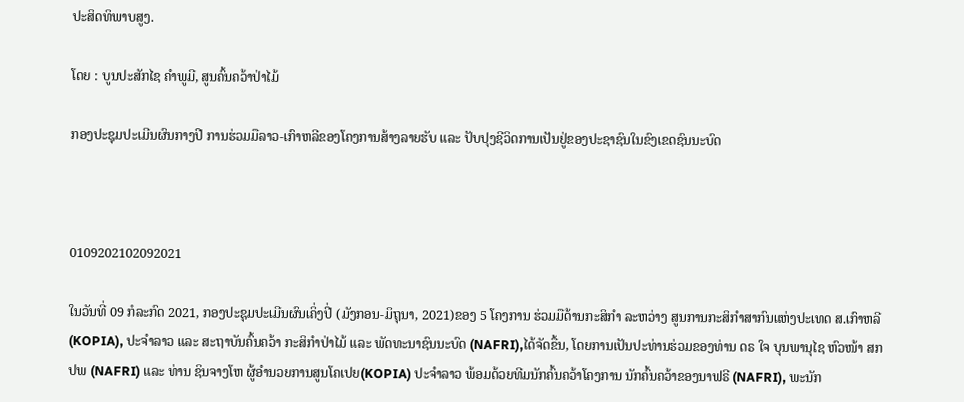ປະສິດທິພາບສູງ.

ໂດຍ : ບູນປະສັກໄຊ ຄຳພູມີ, ສູນຄົ້ນຄວ້າປ່າໄມ້

ກອງປະຊຸມປະເມີນຜົນກາງປີ ການຮ່ວມມືລາວ-ເກົາຫລີຂອງໂຄງການສ້າງລາຍຮັບ ແລະ ປັບປຸງຊີວິດການເປັນຢູ່ຂອງປະຊາຊົນໃນຂົງເຂດຊົນນະບົດ



0109202102092021

ໃນວັນທີ່ 09 ກໍລະກົດ 2021, ກອງປະຊຸມປະເມີນຜົນເຄິ່ງປີ່ (ມັງກອນ-ມິຖຸນາ, 2021)ຂອງ 5 ໂຄງການ ຮ່ວມມືດ້ານກະສິກໍາ ລະຫວ່າງ ສູນການກະສິກໍາສາກົນແຫ່ງປະເທດ ສ.ເກົາຫລີ (KOPIA), ປະຈໍາລາວ ແລະ ສະຖາບັນຄົ້ນຄວ້າ ກະສິກໍາປ່າໄມ້ ແລະ ພັດທະນາຊົນນະບົດ (NAFRI),ໄດ້ຈັດຂື້ນ, ໂດຍການເປັນປະທ່ານຮ່ວມຂອງທ່ານ ດຣ ໃຈ ບຸນພານຸໄຊ ຫົວໜ້າ ສກປພ (NAFRI) ແລະ ທ່ານ ຊິນຈາງໂຫ ຜູ້ອໍານວຍການສູນໂຄເປຍ(KOPIA) ປະຈໍາລາວ ພ້ອມດ້ວຍທີມນັກຄົ້ນຄວ້າໂຄງການ ນັກຄົ້ນຄວ້າຂອງນາຟຣີ (NAFRI), ພະນັກ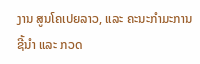ງານ ສູນໂຄເປຍລາວ, ແລະ ຄະນະກໍາມະການຊີ້ນໍາ ແລະ ກວດ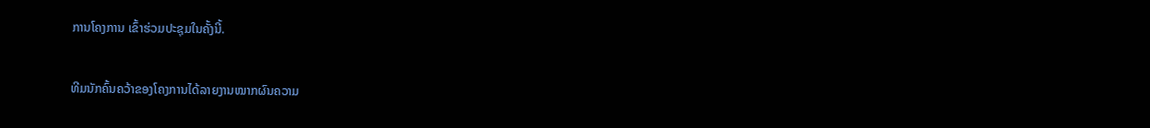ການໂຄງການ ເຂົ້າຮ່ວມປະຊຸມໃນຄັ້ງນີ້.

ທີມນັກຄົ້ນຄວ້າຂອງໂຄງການໄດ້ລາຍງານໝາກຜົນຄວາມ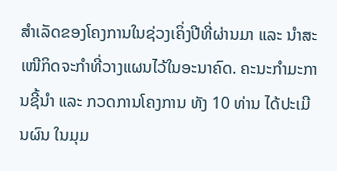ສໍາເລັດຂອງໂຄງການໃນຊ່ວງເຄິ່ງປີທີ່ຜ່ານມາ ແລະ ນໍາສະເໜີກິດຈະກໍາທີ່ວາງແຜນໄວ້ໃນອະນາຄົດ. ຄະນະກໍາມະການຊີ້ນໍາ ແລະ ກວດການໂຄງການ ທັງ 10 ທ່ານ ໄດ້ປະເມີນຜົນ ໃນມຸມ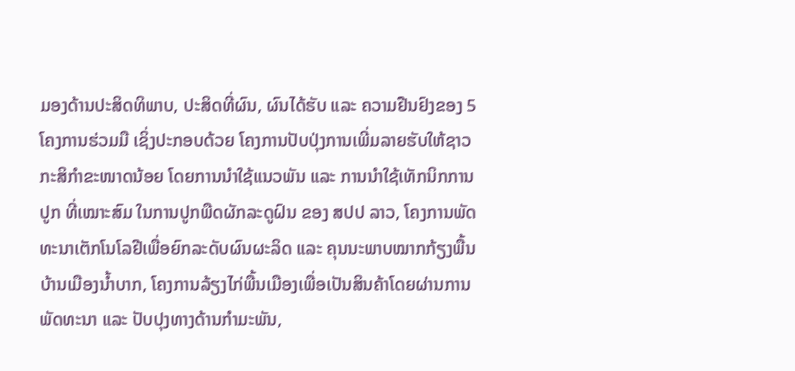ມອງດ້ານປະສິດທິພາບ, ປະສິດທີ່ຜົນ, ຜົນໄດ້ຮັບ ແລະ ຄວາມຢືນຢົງຂອງ 5 ໂຄງການຮ່ວມມື ເຊິ່ງປະກອບດ້ວຍ ໂຄງການປັບປຸ່ງການເພີ່ມລາຍຮັບໃຫ້ຊາວກະສິກໍາຂະໜາດນ້ອຍ ໂດຍການນໍາໃຊ້ແນວພັນ ແລະ ການນໍາໃຊ້ເທັກນິກການປູກ ທີ່ເໝາະສົມ ໃນການປູກພືດຜັກລະດູຝົນ ຂອງ ສປປ ລາວ, ໂຄງການພັດທະນາເຕັກໂນໂລຢີເພື່ອຍົກລະດັບຜົນຜະລິດ ແລະ ຄຸນນະພາບໝາກກ້ຽງພື້ນບ້ານເມືອງນໍ້າບາກ, ໂຄງການລ້ຽງໄກ່ພື້ນເມືອງເພື່ອເປັນສິນຄ້າໂດຍຜ່ານການພັດທະນາ ແລະ ປັບປຸງທາງດ້ານກໍາມະພັນ,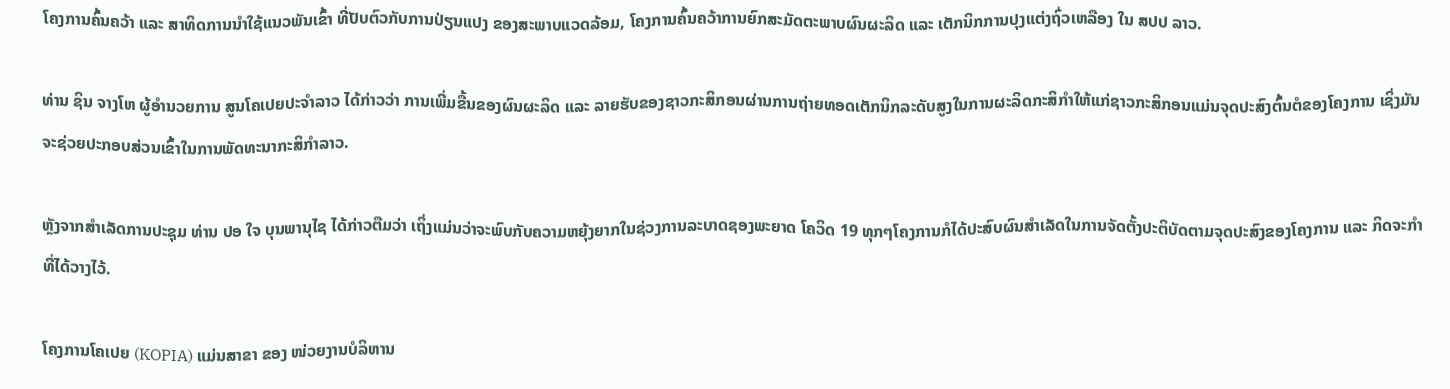ໂຄງການຄົ້ນຄວ້າ ແລະ ສາທິດການນໍາໃຊ້ແນວພັນເຂົ້າ ທີ່ປັບຕົວກັບການປ່ຽນແປງ ຂອງສະພາບແວດລ້ອມ, ໂຄງການຄົ້ນຄວ້າການຍົກສະມັດຕະພາບຜົນຜະລິດ ແລະ ເຕັກນິກການປຸງແຕ່ງຖົ່ວເຫລືອງ ໃນ ສປປ ລາວ.

ທ່ານ ຊິນ ຈາງໂຫ ຜູ້ອໍານວຍການ ສູນໂຄເປຍປະຈໍາລາວ ໄດ້ກ່າວວ່າ ການເພີ່ມຂື້ນຂອງຜົນຜະລິດ ແລະ ລາຍຮັບຂອງຊາວກະສິກອນຜ່ານການຖ່າຍທອດເຕັກນິກລະດັບສູງໃນການຜະລິດກະສິກໍາໃຫ້ແກ່ຊາວກະສິກອນແມ່ນຈຸດປະສົງຕົ້ນຕໍຂອງໂຄງການ ເຊິ່ງມັນຈະຊ່ວຍປະກອບສ່ວນເຂົ້າໃນການພັດທະນາກະສິກໍາລາວ.

ຫຼັງຈາກສໍາເລັດການປະຊຸມ ທ່ານ ປອ ໃຈ ບຸນພານຸໄຊ ໄດ້ກ່າວຕືມວ່າ ເຖິ່ງແມ່ນວ່າຈະພົບກັບຄວາມຫຍຸ້ງຍາກໃນຊ່ວງການລະບາດຊອງພະຍາດ ໂຄວິດ 19 ທຸກໆໂຄງການກໍໄດ້ປະສົບຜົນສໍາເລັດໃນການຈັດຕັ້ງປະຕິບັດຕາມຈຸດປະສົງຂອງໂຄງການ ແລະ ກິດຈະກໍາທີ່ໄດ້ວາງໄວ້.

ໂຄງການໂຄເປຍ (KOPIA) ແມ່ນສາຂາ ຂອງ ໜ່ວຍງານບໍລິຫານ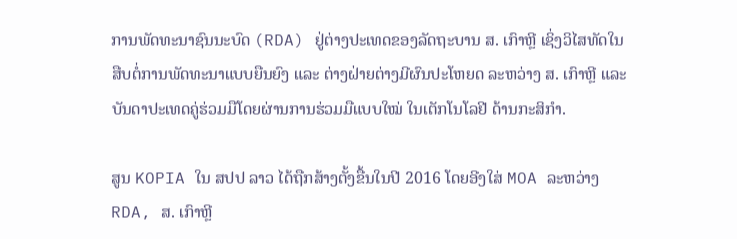ການພັດທະນາຊົນນະບົດ (RDA) ຢູ່ຕ່າງປະເທດຂອງລັດຖະບານ ສ. ເກົາຫຼີ ເຊິ່ງວິໄສທັດໃນສືບຕໍ່ການພັດທະນາແບບຍືນຍົງ ແລະ ຕ່າງຝ່າຍຕ່າງມີຜົນປະໂຫຍດ ລະຫວ່າງ ສ. ເກົາຫຼີ ແລະ ບັນດາປະເທດຄູ່ຮ່ວມມືໂດຍຜ່ານການຮ່ວມມືແບບໃໝ່ ໃນເຕັກໂນໂລຢີ ດ້ານກະສິກຳ.

ສູນ KOPIA ໃນ ສປປ ລາວ ໄດ້ຖືກສ້າງຕັ້ງຂື້ນໃນປີ 2016 ໂດຍອີງໃສ່ MOA ລະຫວ່າງ RDA, ສ. ເກົາຫຼີ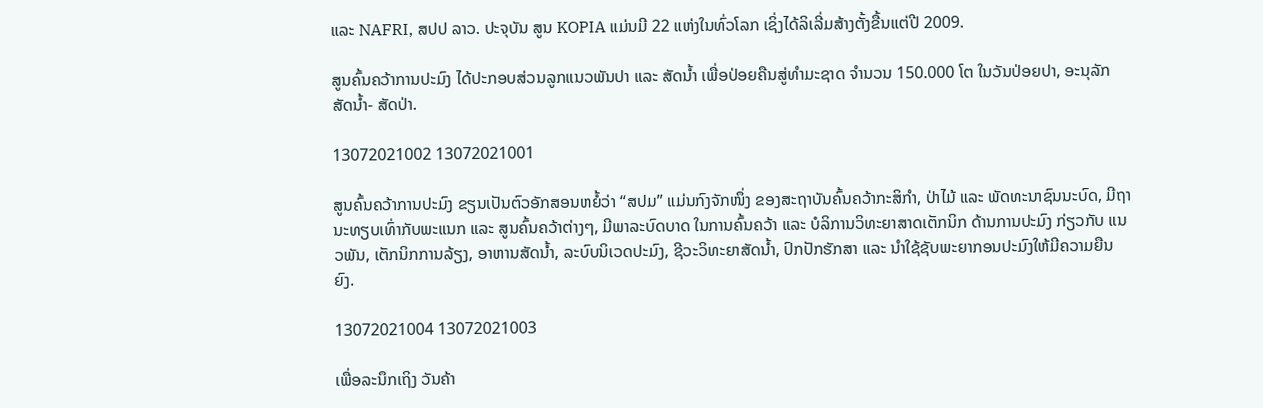ແລະ NAFRI, ສປປ ລາວ. ປະຈຸບັນ ສູນ KOPIA ແມ່ນມີ 22 ແຫ່ງໃນທົ່ວໂລກ ເຊິ່ງໄດ້ລິເລີ່ມສ້າງຕັ້ງຂື້ນແຕ່ປີ 2009.

ສູນຄົ້ນຄວ້າການປະມົງ ໄດ້ປະກອບສ່ວນລູກແນວພັນປາ ແລະ ສັດນ້ຳ ເພື່ອປ່ອຍຄືນສູ່ທຳມະຊາດ ຈຳນວນ 150.000 ໂຕ ໃນວັນປ່ອຍປາ, ອະນຸລັກສັດນ້ຳ- ສັດປ່າ.

13072021002 13072021001

ສູນຄົ້ນຄວ້າການປະມົງ ຂຽນເປັນຕົວອັກສອນຫຍໍ້ວ່າ “ສປມ” ແມ່ນກົງຈັກໜຶ່ງ ຂອງສະຖາບັນຄົ້ນຄວ້າກະສິກຳ, ປ່າໄມ້ ແລະ ພັດທະນາຊົນນະບົດ, ມີຖານະທຽບເທົ່າກັບພະແນກ ແລະ ສູນຄົ້ນຄວ້າຕ່າງໆ, ມີພາລະບົດບາດ ໃນການຄົ້ນຄວ້າ ແລະ ບໍລິການວິທະຍາສາດເຕັກນິກ ດ້ານການປະມົງ ກ່ຽວກັບ ແນວພັນ, ເຕັກນິກການລ້ຽງ, ອາຫານສັດນ້ຳ, ລະບົບນິເວດປະມົງ, ຊີວະວິທະຍາສັດນ້ຳ, ປົກປັກຮັກສາ ແລະ ນຳໃຊ້ຊັບພະຍາກອນປະມົງໃຫ້ມີຄວາມຍືນຍົງ.

13072021004 13072021003

ເພື່ອລະນຶກເຖິງ ວັນຄ້າ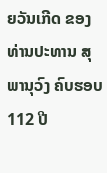ຍວັນເກີດ ຂອງທ່ານປະທານ ສຸພານຸວົງ ຄົບຮອບ 112 ປີ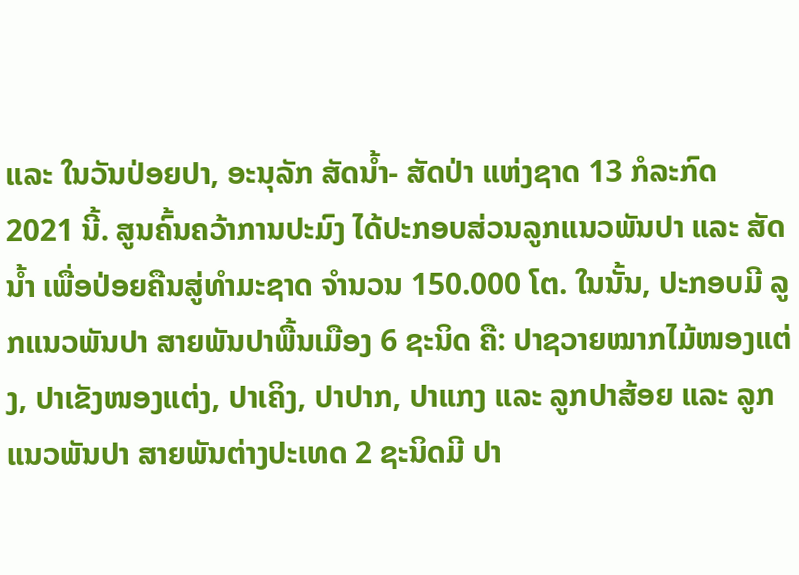ແລະ ໃນວັນປ່ອຍປາ, ອະນຸລັກ ສັດນ້ຳ- ສັດປ່າ ແຫ່ງຊາດ 13 ກໍລະກົດ 2021 ນີ້. ສູນຄົ້ນຄວ້າການປະມົງ ໄດ້ປະກອບສ່ວນລູກແນວພັນປາ ແລະ ສັດນ້ຳ ເພື່ອປ່ອຍຄືນສູ່ທຳມະຊາດ ຈຳນວນ 150.000 ໂຕ. ໃນນັ້ນ, ປະກອບມີ ລູກແນວພັນປາ ສາຍພັນປາພື້ນເມືອງ 6 ຊະນິດ ຄື: ປາຊວາຍໝາກໄມ້ໜອງແຕ່ງ, ປາເຂັງໜອງແຕ່ງ, ປາເຄິງ, ປາປາກ, ປາແກງ ແລະ ລູກປາສ້ອຍ ແລະ ລູກແນວພັນປາ ສາຍພັນຕ່າງປະເທດ 2 ຊະນິດມີ ປາ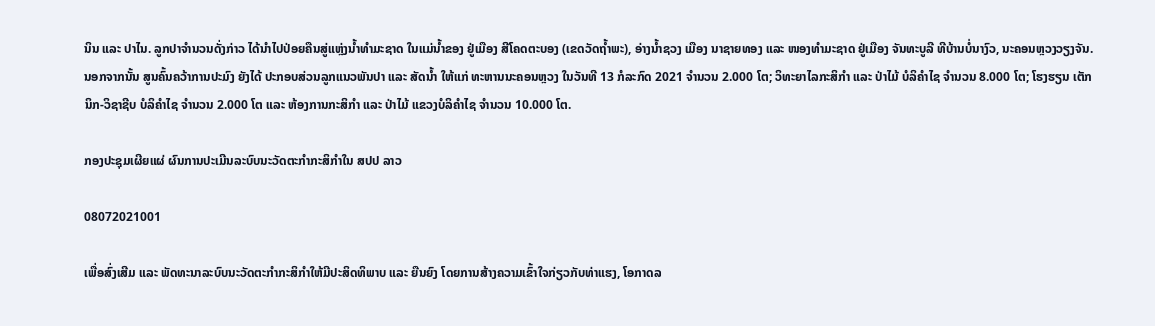ນິນ ແລະ ປາໄນ. ລູກປາຈຳນວນດັ່ງກ່າວ ໄດ້ນຳໄປປ່ອຍຄືນສູ່ແຫຼ່ງນ້ຳທຳມະຊາດ ໃນແມ່ນ້ຳຂອງ ຢູ່ເມືອງ ສີໂຄດຕະບອງ (ເຂດວັດຖ້ຳພະ), ອ່າງນ້ຳຊວງ ເມືອງ ນາຊາຍທອງ ແລະ ໜອງທຳມະຊາດ ຢູ່ເມືອງ ຈັນທະບູລີ ທີບ້ານບໍ່ນາງົວ, ນະຄອນຫຼວງວຽງຈັນ.
ນອກຈາກນັ້ນ ສູນຄົ້ນຄວ້າການປະມົງ ຍັງໄດ້ ປະກອບສ່ວນລູກແນວພັນປາ ແລະ ສັດນ້ຳ ໃຫ້ແກ່ ທະຫານນະຄອນຫຼວງ ໃນວັນທີ 13 ກໍລະກົດ 2021 ຈຳນວນ 2.000 ໂຕ; ວິທະຍາໄລກະສິກຳ ແລະ ປ່າໄມ້ ບໍລິຄຳໄຊ ຈຳນວນ 8.000 ໂຕ; ໂຮງຮຽນ ເຕັກນິກ-ວິຊາຊີບ ບໍລິຄຳໄຊ ຈຳນວນ 2.000 ໂຕ ແລະ ຫ້ອງການກະສິກຳ ແລະ ປ່າໄມ້ ແຂວງບໍລິຄຳໄຊ ຈຳນວນ 10.000 ໂຕ.

ກອງປະຊຸມເຜີຍແຜ່ ຜົນການປະເມີນລະບົບນະວັດຕະກໍາກະສິກໍາໃນ ສປປ ລາວ

08072021001

ເພື່ອສົ່ງເສີມ ແລະ ພັດທະນາລະບົບນະວັດຕະກຳກະສິກຳໃຫ້ມີປະສິດທິພາບ ແລະ ຍືນຍົງ ໂດຍການສ້າງຄວາມເຂົ້າໃຈກ່ຽວກັບທ່າແຮງ, ໂອກາດລ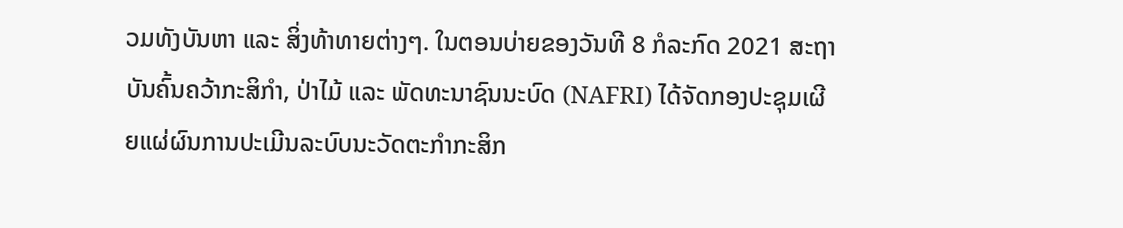ວມທັງບັນຫາ ແລະ ສິ່ງທ້າທາຍຕ່າງໆ. ໃນຕອນບ່າຍຂອງວັນທີ 8 ກໍລະກົດ 2021 ສະຖາບັນຄົ້ນຄວ້າກະສິກຳ, ປ່າໄມ້ ແລະ ພັດທະນາຊົນນະບົດ (NAFRI) ໄດ້ຈັດກອງປະຊຸມເຜີຍແຜ່ຜົນການປະເມີນລະບົບນະວັດຕະກຳກະສິກ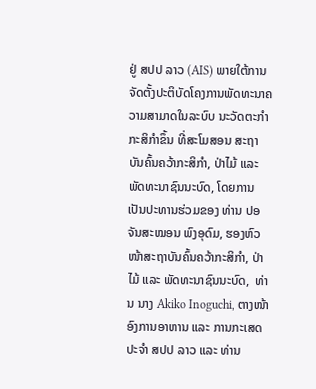ຢູ່ ສປປ ລາວ (AIS) ພາຍໃຕ້ການຈັດຕັ້ງປະຕິບັດໂຄງການພັດທະນາຄວາມສາມາດໃນລະບົບ ນະວັດຕະກຳກະສິກຳຂຶ້ນ ທີ່ສະໂມສອນ ສະຖາບັນຄົ້ນຄວ້າກະສິກຳ, ປ່າໄມ້ ແລະ ພັດທະນາຊົນນະບົດ, ໂດຍການເປັນປະທານຮ່ວມຂອງ ທ່ານ ປອ ຈັນສະໝອນ ພົງອຸດົມ, ຮອງຫົວໜ້າສະຖາບັນຄົ້ນຄວ້າກະສິກຳ, ປ່າໄມ້ ແລະ ພັດທະນາຊົນນະບົດ,  ທ່ານ ນາງ Akiko Inoguchi, ຕາງໜ້າ ອົງການອາຫານ ແລະ ການກະເສດ ປະຈຳ ສປປ ລາວ ແລະ ທ່ານ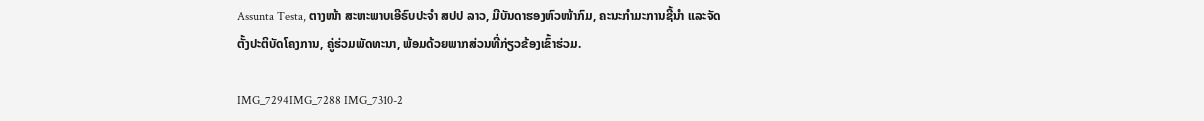Assunta Testa, ຕາງໜ້າ ສະຫະພາບເອີຣົບປະຈຳ ສປປ ລາວ, ມີບັນດາຮອງຫົວໜ້າກົມ, ຄະນະກຳມະການຊີ້ນຳ ແລະຈັດຕັ້ງປະຕິບັດໂຄງການ, ຄູ່ຮ່ວມພັດທະນາ, ພ້ອມດ້ວຍພາກສ່ວນທີ່ກ່ຽວຂ້ອງເຂົ້າຮ່ວມ.

IMG_7294IMG_7288 IMG_7310-2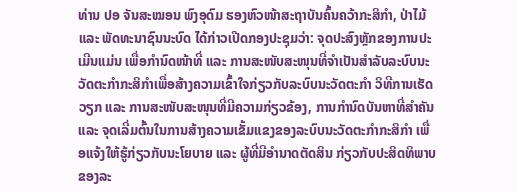ທ່ານ ປອ ຈັນສະໝອນ ພົງອຸດົມ ຮອງຫົວໜ້າສະຖາບັນຄົ້ນຄວ້າກະສິກຳ, ປ່າໄມ້ ແລະ ພັດທະນາຊົນນະບົດ ໄດ້ກ່າວເປີດກອງປະຊຸມວ່າ: ຈຸດປະສົງຫຼັກຂອງການປະເມີນແມ່ນ ເພື່ອກຳນົດໜ້າທີ່ ແລະ ການສະໜັບສະໜຸນທີ່ຈຳເປັນສຳລັບລະບົບນະວັດຕະກຳກະສິກຳເພື່ອສ້າງຄວາມເຂົ້າໃຈກ່ຽວກັບລະບົບນະວັດຕະກຳ ວິທີການເຮັດວຽກ ແລະ ການສະໜັບສະໜຸນທີ່ມີຄວາມກ່ຽວຂ້ອງ, ການກຳນົດບັນຫາທີ່ສຳຄັນ ແລະ ຈຸດເລີ່ມຕົ້ນໃນການສ້າງຄວາມເຂັ້ມແຂງຂອງລະບົບນະວັດຕະກຳກະສິກຳ ເພື່ອແຈ້ງໃຫ້ຮູ້ກ່ຽວກັບນະໂຍບາຍ ແລະ ຜູ້ທີ່ມີອຳນາດຕັດສິນ ກ່ຽວກັບປະສິດທິພາບຂອງລະ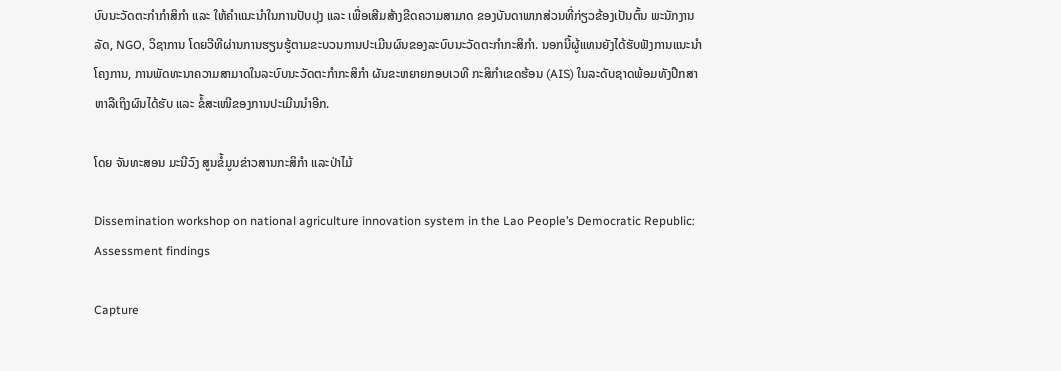ບົບນະວັດຕະກຳກຳສິກຳ ແລະ ໃຫ້ຄຳແນະນຳໃນການປັບປຸງ ແລະ ເພື່ອເສີມສ້າງຂີດຄວາມສາມາດ ຂອງບັນດາພາກສ່ວນທີ່ກ່ຽວຂ້ອງເປັນຕົ້ນ ພະນັກງານລັດ, NGO, ວິຊາການ ໂດຍວີທີຜ່ານການຮຽນຮູ້ຕາມຂະບວນການປະເມີນຜົນຂອງລະບົບນະວັດຕະກຳກະສິກຳ. ນອກນີ້ຜູ້ແທນຍັງໄດ້ຮັບຟັງການແນະນຳໂຄງການ, ການພັດທະນາຄວາມສາມາດໃນລະບົບນະວັດຕະກຳກະສິກຳ ຜັນຂະຫຍາຍກອບເວທີ ກະສິກຳເຂດຮ້ອນ (AIS) ໃນລະດັບຊາດພ້ອມທັງປຶກສາຫາລືເຖິງຜົນໄດ້ຮັບ ແລະ ຂໍ້ສະເໜີຂອງການປະເມີນນຳອີກ.

ໂດຍ ຈັນທະສອນ ມະນີວົງ ສູນຂໍ້ມູນຂ່າວສານກະສິກຳ ແລະປ່າໄມ້

Dissemination workshop on national agriculture innovation system in the Lao People’s Democratic Republic: Assessment findings

Capture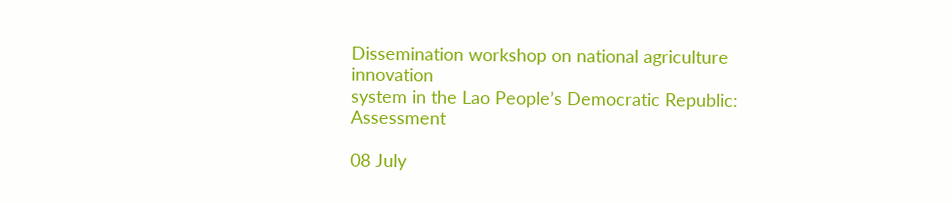Dissemination workshop on national agriculture innovation
system in the Lao People’s Democratic Republic: Assessment

08 July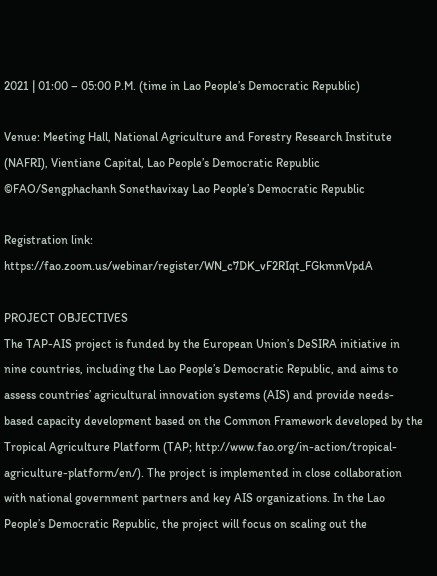2021 | 01:00 – 05:00 P.M. (time in Lao People’s Democratic Republic)

Venue: Meeting Hall, National Agriculture and Forestry Research Institute (NAFRI), Vientiane Capital, Lao People’s Democratic Republic ©FAO/Sengphachanh Sonethavixay Lao People’s Democratic Republic

Registration link:
https://fao.zoom.us/webinar/register/WN_c7DK_vF2RIqt_FGkmmVpdA

PROJECT OBJECTIVES
The TAP-AIS project is funded by the European Union’s DeSIRA initiative in nine countries, including the Lao People’s Democratic Republic, and aims to assess countries’ agricultural innovation systems (AIS) and provide needs-based capacity development based on the Common Framework developed by the Tropical Agriculture Platform (TAP; http://www.fao.org/in-action/tropical-agriculture-platform/en/). The project is implemented in close collaboration with national government partners and key AIS organizations. In the Lao People’s Democratic Republic, the project will focus on scaling out the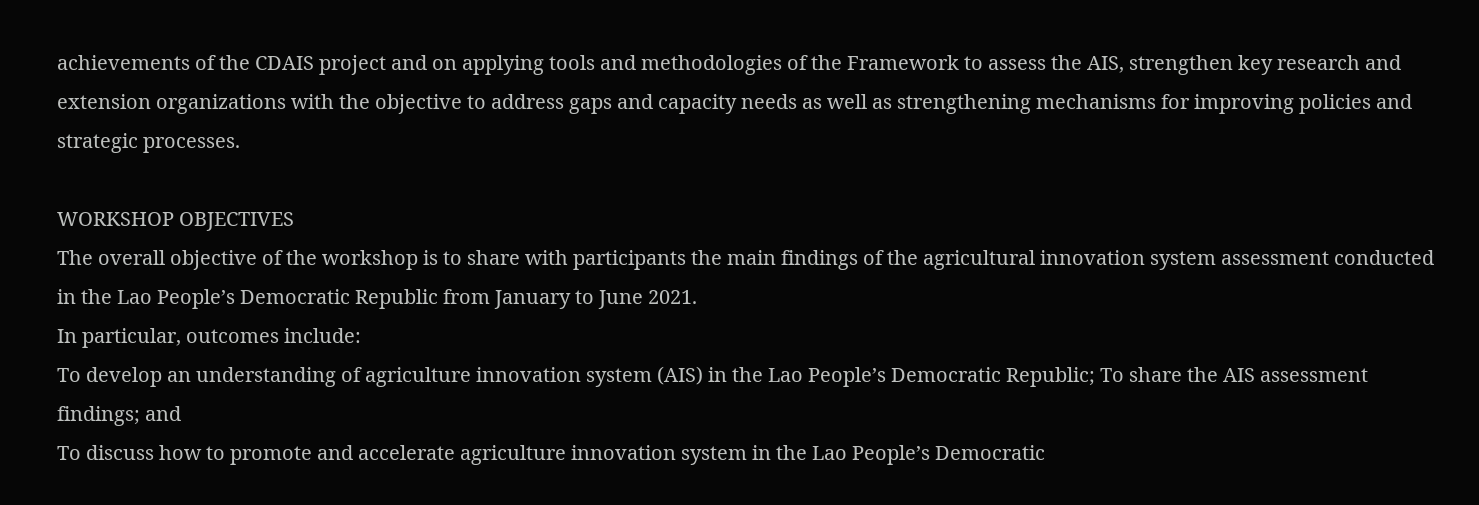achievements of the CDAIS project and on applying tools and methodologies of the Framework to assess the AIS, strengthen key research and extension organizations with the objective to address gaps and capacity needs as well as strengthening mechanisms for improving policies and strategic processes.

WORKSHOP OBJECTIVES
The overall objective of the workshop is to share with participants the main findings of the agricultural innovation system assessment conducted in the Lao People’s Democratic Republic from January to June 2021.
In particular, outcomes include:
To develop an understanding of agriculture innovation system (AIS) in the Lao People’s Democratic Republic; To share the AIS assessment findings; and
To discuss how to promote and accelerate agriculture innovation system in the Lao People’s Democratic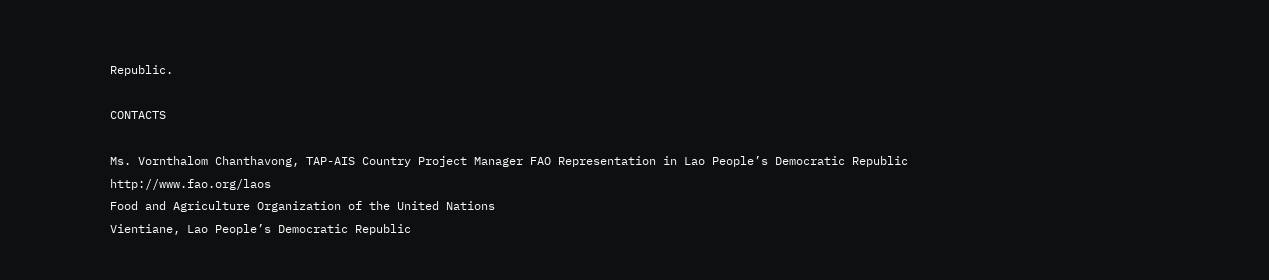Republic.

CONTACTS

Ms. Vornthalom Chanthavong, TAP-AIS Country Project Manager FAO Representation in Lao People’s Democratic Republic
http://www.fao.org/laos
Food and Agriculture Organization of the United Nations
Vientiane, Lao People’s Democratic Republic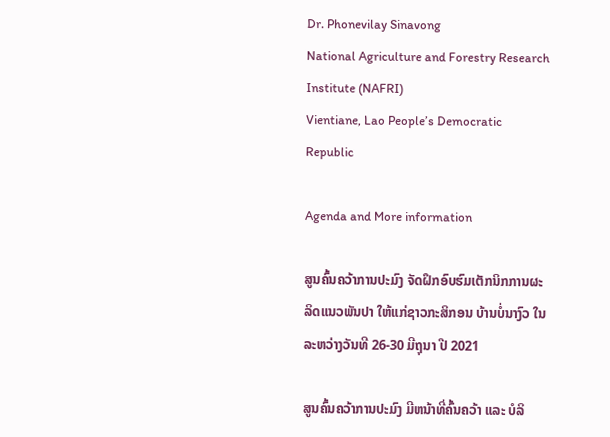Dr. Phonevilay Sinavong
National Agriculture and Forestry Research Institute (NAFRI)
Vientiane, Lao People’s Democratic Republic

Agenda and More information

ສູນຄົ້ນຄວ້າການປະມົງ ຈັດຝຶກອົບຮົມເຕັກນິກການຜະລິດແນວພັນປາ ໃຫ້ແກ່ຊາວກະສິກອນ ບ້ານບໍ່ນາງົວ ໃນລະຫວ່າງວັນທີ 26-30 ມີຖຸນາ ປີ 2021

ສູນຄົ້ນຄວ້າການປະມົງ ມີຫນ້າທີ່ຄົ້ນຄວ້າ ແລະ ບໍລິ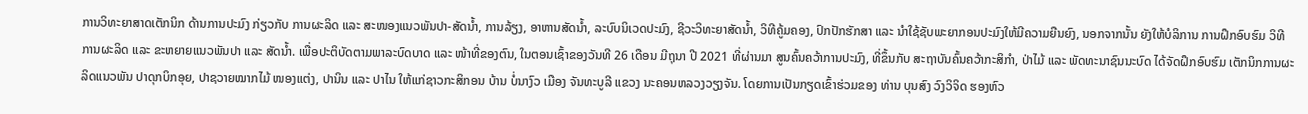ການວິທະຍາສາດເຕັກນິກ ດ້ານການປະມົງ ກ່ຽວກັບ ການຜະລິດ ແລະ ສະໜອງແນວພັນປາ-ສັດນໍ້າ, ການລ້ຽງ, ອາຫານສັດນ້ຳ, ລະບົບນິເວດປະມົງ, ຊີວະວິທະຍາສັດນ້ຳ, ວິທີຄູ້ມຄອງ, ປົກປັກຮັກສາ ແລະ ນຳໃຊ້ຊັບພະຍາກອນປະມົງໃຫ້ມີຄວາມຍືນຍົງ, ນອກຈາກນັ້ນ ຍັງໃຫ້ບໍລິການ ການຝຶກອົບຮົມ ວິທີການຜະລິດ ແລະ ຂະຫຍາຍແນວພັນປາ ແລະ ສັດນໍ້າ. ເພື່ອປະຕິບັດຕາມພາລະບົດບາດ ແລະ ໜ້າທີ່ຂອງຕົນ, ໃນຕອນເຊົ້າຂອງວັນທີ 26 ເດືອນ ມີຖຸນາ ປີ 2021 ທີ່ຜ່ານມາ ສູນຄົ້ນຄວ້າການປະມົງ, ທີ່ຂຶ້ນກັບ ສະຖາບັນຄົ້ນຄວ້າກະສິກຳ, ປ່າໄມ້ ແລະ ພັດທະນາຊົນນະບົດ ໄດ້ຈັດຝຶກອົບຮົມ ເຕັກນິກການຜະລິດແນວພັນ ປາດຸກບິກອຸຍ, ປາຊວາຍໝາກໄມ້ ໜອງແຕ່ງ, ປານິນ ແລະ ປາໄນ ໃຫ້ແກ່ຊາວກະສິກອນ ບ້ານ ບໍ່ນາງົວ ເມືອງ ຈັນທະບູລີ ແຂວງ ນະຄອນຫລວງວຽງຈັນ. ໂດຍການເປັນກຽດເຂົ້າຮ່ວມຂອງ ທ່ານ ບຸນສົງ ວົງວິຈິດ ຮອງຫົວ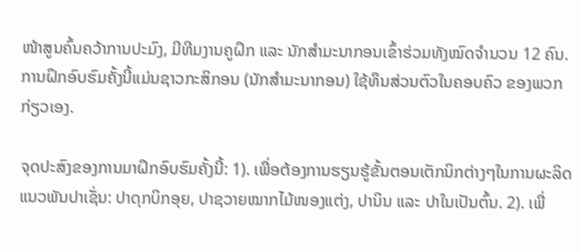ໜ້າສູນຄົ້ນຄວ້າການປະມົງ, ມີທີມງານຄູຝຶກ ແລະ ນັກສຳມະນາກອນເຂົ້າຮ່ວມທັງໝົດຈຳນວນ 12 ຄົນ. ການຝຶກອົບຮົມຄັ້ງນີ້ແມ່ນຊາວກະສິກອນ (ນັກສຳມະນາກອນ) ໃຊ້ທຶນສ່ວນຕົວໃນຄອບຄົວ ຂອງພວກກ່ຽວເອງ.

ຈຸດປະສົງຂອງການມາຝຶກອົບຮົມຄັ້ງນີ້: 1). ເພື່ອຕ້ອງການຮຽນຮູ້ຂັ້ນຕອນເຕັກນິກຕ່າງໆໃນການຜະລິດແນວພັນປາເຊັ່ນ: ປາດຸກບິກອຸຍ, ປາຊວາຍໝາກໄມ້ໜອງແຕ່ງ, ປານິນ ແລະ ປາໃນເປັນຕົ້ນ. 2). ເພື່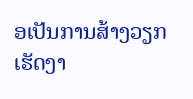ອເປັນການສ້າງວຽກເຮັດງາ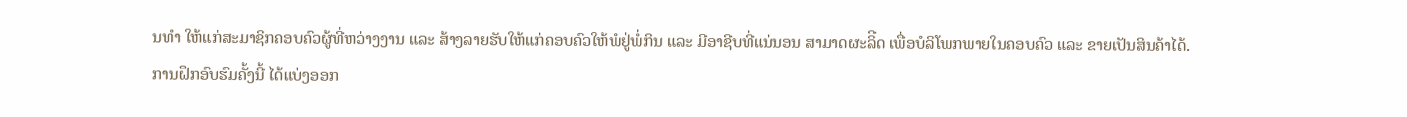ນທຳ ໃຫ້ແກ່ສະມາຊິກຄອບຄົວຜູ້ທີ່ຫວ່າງງານ ແລະ ສ້າງລາຍຮັບໃຫ້ແກ່ຄອບຄົວໃຫ້ພໍຢູ່ພໍ່ກິນ ແລະ ມີອາຊີບທີ່ແນ່ນອນ ສາມາດຜະລິີດ ເພື່ອບໍລິໂພກພາຍໃນຄອບຄົວ ແລະ ຂາຍເປັນສິນຄ້າໄດ້.
ການຝຶກອົບຮົມຄັ້ງນີ້ ໄດ້ແບ່ງອອກ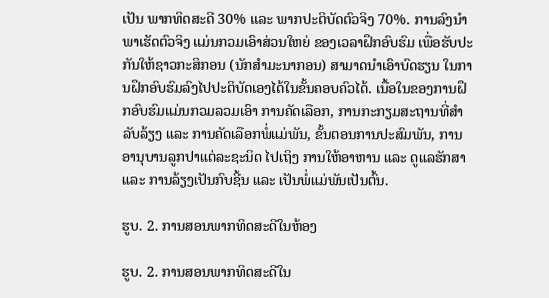ເປັນ ພາກທິດສະດີ 30% ແລະ ພາກປະຕິບັດຕົວຈິງ 70%. ການລົງນຳພາເຮັດຕົວຈິງ ແມ່ນກວມເອົາສ່ວນໃຫຍ່ ຂອງເວລາຝຶກອົບຮົມ ເພື່ອຮັບປະກັນໃຫ້ຊາວກະສິກອນ (ນັກສຳມະນາກອນ) ສາມາດນຳເອົາບົດຮຽນ ໃນການຝຶກອົບຮົມລົງໄປປະຕິບັດເອງໄດ້ໃນຂັ້ນຄອບຄົວໄດ້. ເນື້ອໃນຂອງການຝຶກອົບຮົມແມ່ນກວມລວມເອົາ ການຄັດເລືອກ, ການກະກຽມສະຖານທີ່ສຳລັບລ້ຽງ ແລະ ການຄັດເລືອກພໍ່ແມ່ພັນ, ຂັ້ນຕອນການປະສົມພັນ, ການອານຸບານລູກປາແຕ່ລະຊະນິດ ໄປເຖິງ ການໃຫ້ອາຫານ ແລະ ດູແລຮັກສາ ແລະ ການລ້ຽງເປັນກົບຊີ້ນ ແລະ ເປັນພໍ່ແມ່ພັນເປັນຕົ້ນ.

ຮູບ. 2. ການສອນພາກທິດສະດີໃນຫ້ອງ

ຮູບ. 2. ການສອນພາກທິດສະດີໃນ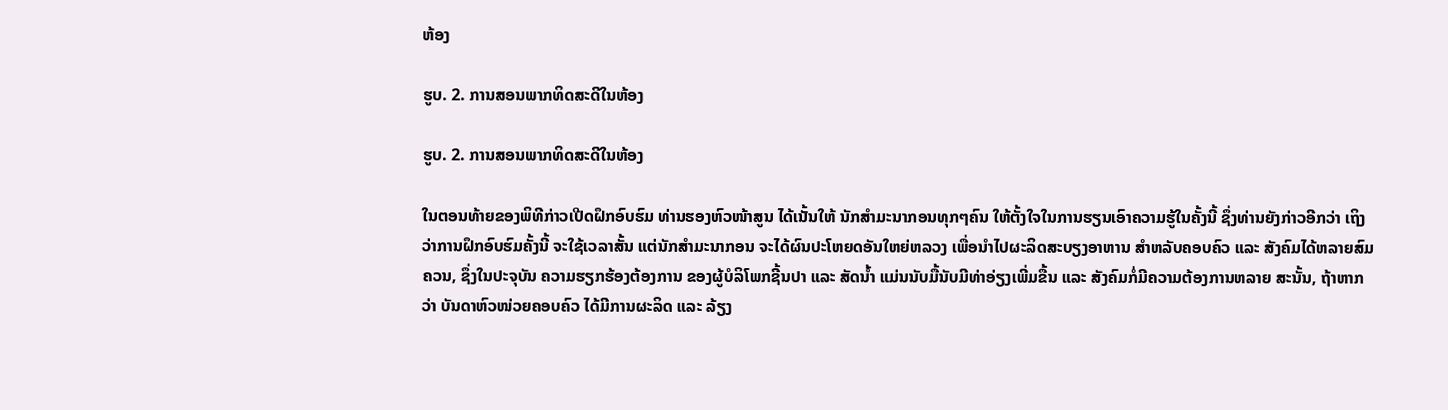ຫ້ອງ

ຮູບ. 2. ການສອນພາກທິດສະດີໃນຫ້ອງ

ຮູບ. 2. ການສອນພາກທິດສະດີໃນຫ້ອງ

ໃນຕອນທ້າຍຂອງພິທີກ່າວເປີດຝຶກອົບຮົມ ທ່ານຮອງຫົວໜ້າສູນ ໄດ້ເນັ້ນໃຫ້ ນັກສຳມະນາກອນທຸກໆຄົນ ໃຫ້ຕັ້ງໃຈໃນການຮຽນເອົາຄວາມຮູ້ໃນຄັ້ງນີ້ ຊຶ່ງທ່ານຍັງກ່າວອີກວ່າ ເຖິງວ່າການຝຶກອົບຮົມຄັ້ງນີ້ ຈະໃຊ້ເວລາສັ້ນ ແຕ່ນັກສຳມະນາກອນ ຈະໄດ້ຜົນປະໂຫຍດອັນໃຫຍ່ຫລວງ ເພື່ອນຳໄປຜະລິດສະບຽງອາຫານ ສຳຫລັບຄອບຄົວ ແລະ ສັງຄົມໄດ້ຫລາຍສົມຄວນ, ຊຶ່ງໃນປະຈຸບັນ ຄວາມຮຽກຮ້ອງຕ້ອງການ ຂອງຜູ້ບໍລິໂພກຊີ້ນປາ ແລະ ສັດນໍ້າ ແມ່ນນັບມື້ນັບມີທ່າອ່ຽງເພີ່ມຂື້ນ ແລະ ສັງຄົມກໍ່ມີຄວາມຕ້ອງການຫລາຍ ສະນັ້ນ, ຖ້າຫາກວ່າ ບັນດາຫົວໜ່ວຍຄອບຄົວ ໄດ້ມີການຜະລິດ ແລະ ລ້ຽງ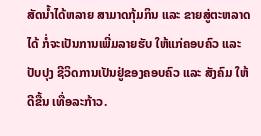ສັດນໍ້າໄດ້ຫລາຍ ສາມາດກຸ້ມກິນ ແລະ ຂາຍສູ່ຕະຫລາດໄດ້ ກໍ່ຈະເປັນການເພີ່ມລາຍຮັບ ໃຫ້ແກ່ຄອບຄົວ ແລະ ປັບປຸງ ຊີວິດການເປັນຢູ່ຂອງຄອບຄົວ ແລະ ສັງຄົມ ໃຫ້ດີຂື້ນ ເທື່ອລະກ້າວ.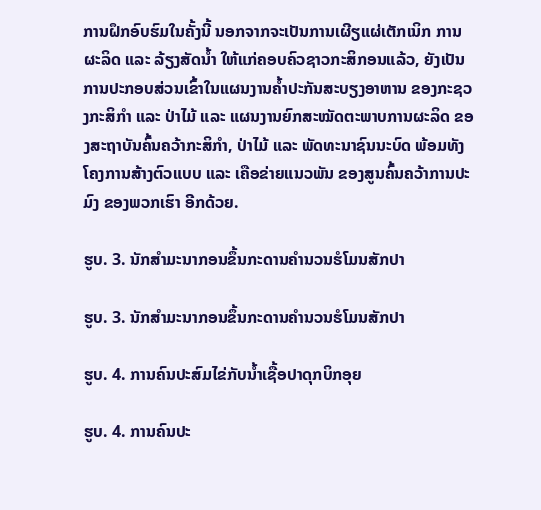ການຝຶກອົບຮົມໃນຄັ້ງນີ້ ນອກຈາກຈະເປັນການເຜີຽແຜ່ເຕັກເນິກ ການຜະລິດ ແລະ ລ້ຽງສັດນໍ້າ ໃຫ້ແກ່ຄອບຄົວຊາວກະສິກອນແລ້ວ, ຍັງເປັນການປະກອບສ່ວນເຂົ້າໃນແຜນງານຄໍ້າປະກັນສະບຽງອາຫານ ຂອງກະຊວງກະສິກຳ ແລະ ປ່າໄມ້ ແລະ ແຜນງານຍົກສະໝັດຕະພາບການຜະລິດ ຂອງສະຖາບັນຄົ້ນຄວ້າກະສິກຳ, ປ່າໄມ້ ແລະ ພັດທະນາຊົນນະບົດ ພ້ອມທັງໂຄງການສ້າງຕົວແບບ ແລະ ເຄືອຂ່າຍແນວພັນ ຂອງສູນຄົ້ນຄວ້າການປະມົງ ຂອງພວກເຮົາ ອີກດ້ວຍ.

ຮູບ. 3. ນັກສຳມະນາກອນຂຶ້ນກະດານຄຳນວນຮໍໂມນສັກປາ

ຮູບ. 3. ນັກສຳມະນາກອນຂຶ້ນກະດານຄຳນວນຮໍໂມນສັກປາ

ຮູບ. 4. ການຄົນປະສົມໄຂ່ກັບນໍ້າເຊື້ອປາດຸກບິກອຸຍ

ຮູບ. 4. ການຄົນປະ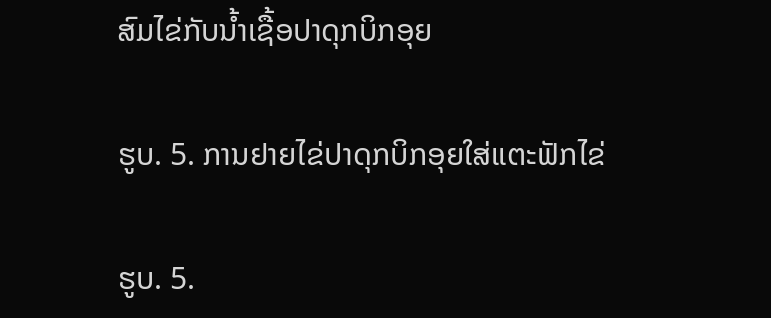ສົມໄຂ່ກັບນໍ້າເຊື້ອປາດຸກບິກອຸຍ

ຮູບ. 5. ການຢາຍໄຂ່ປາດຸກບິກອຸຍໃສ່ແຕະຟັກໄຂ່

ຮູບ. 5.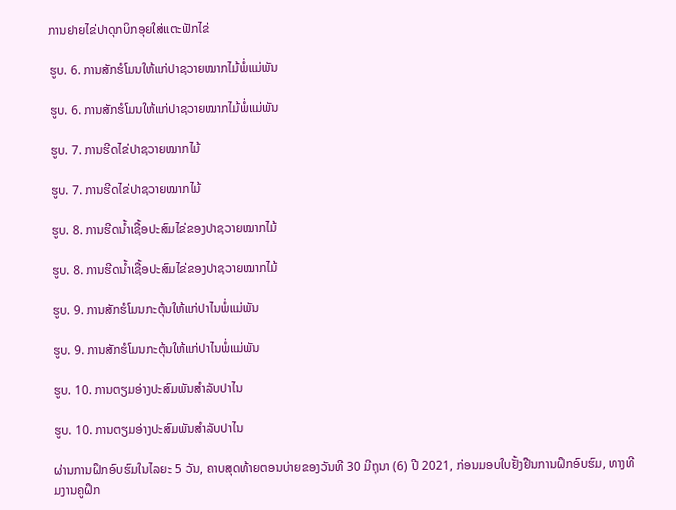ການຢາຍໄຂ່ປາດຸກບິກອຸຍໃສ່ແຕະຟັກໄຂ່

ຮູບ. 6. ການສັກຮໍໂມນໃຫ້ແກ່ປາຊວາຍໝາກໄມ້ພໍ່ແມ່ພັນ

ຮູບ. 6. ການສັກຮໍໂມນໃຫ້ແກ່ປາຊວາຍໝາກໄມ້ພໍ່ແມ່ພັນ

ຮູບ. 7. ການຮີດໄຂ່ປາຊວາຍໝາກໄມ້

ຮູບ. 7. ການຮີດໄຂ່ປາຊວາຍໝາກໄມ້

ຮູບ. 8. ການຮີດນໍ້າເຊື້ອປະສົມໄຂ່ຂອງປາຊວາຍໝາກໄມ້

ຮູບ. 8. ການຮີດນໍ້າເຊື້ອປະສົມໄຂ່ຂອງປາຊວາຍໝາກໄມ້

ຮູບ. 9. ການສັກຮໍໂມນກະຕຸ້ນໃຫ້ແກ່ປາໄນພໍ່ແມ່ພັນ

ຮູບ. 9. ການສັກຮໍໂມນກະຕຸ້ນໃຫ້ແກ່ປາໄນພໍ່ແມ່ພັນ

ຮູບ. 10. ການຕຽມອ່າງປະສົມພັນສຳລັບປາໄນ

ຮູບ. 10. ການຕຽມອ່າງປະສົມພັນສຳລັບປາໄນ

ຜ່ານການຝຶກອົບຮົມໃນໄລຍະ 5 ວັນ, ຄາບສຸດທ້າຍຕອນບ່າຍຂອງວັນທີ 30 ມີຖຸນາ (6) ປີ 2021, ກ່ອນມອບໃບຢັ້ງຢືນການຝຶກອົບຮົມ, ທາງທີມງານຄູຝຶກ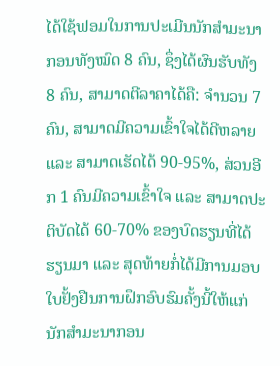ໄດ້ໃຊ້ຟອມໃນການປະເມີນນັກສຳມະນາກອນທັງໝົດ 8 ຄົນ, ຊຶ່ງໄດ້ຜົນຮັບທັງ 8 ຄົນ, ສາມາດຕີລາຄາໄດ້ຄື: ຈຳນວນ 7 ຄົນ, ສາມາດມີຄວາມເຂົ້າໃຈໄດ້ດີຫລາຍ ແລະ ສາມາດເຮັດໄດ້ 90-95%, ສ່ວນອີກ 1 ຄົນມີຄວາມເຂົ້າໃຈ ແລະ ສາມາດປະຕິບັດໄດ້ 60-70% ຂອງບົດຮຽນທີ່ໄດ້ຮຽນມາ ແລະ ສຸດທ້າຍກໍ່ໄດ້ມີການມອບໃບຢັ້ງຢືນການຝຶກອົບຮົມຄັ້ງນີ້ໃຫ້ແກ່ນັກສຳມະນາກອນ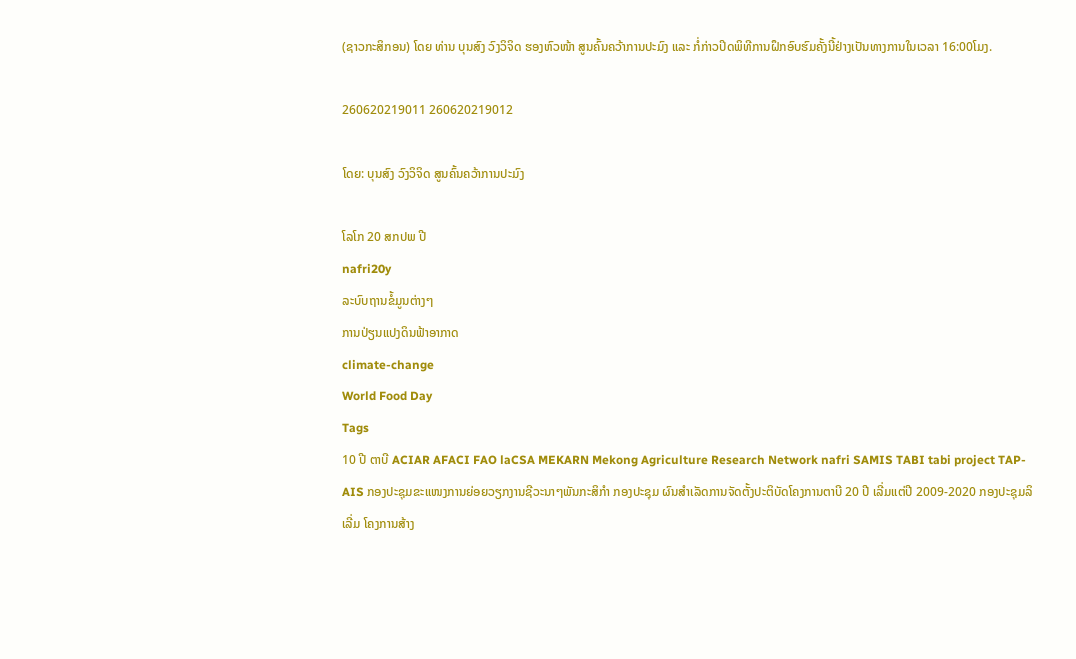(ຊາວກະສິກອນ) ໂດຍ ທ່ານ ບຸນສົງ ວົງວິຈິດ ຮອງຫົວໜ້າ ສູນຄົ້ນຄວ້າການປະມົງ ແລະ ກໍ່ກ່າວປິດພິທີການຝຶກອົບຮົມຄັ້ງນີ້ຢ່າງເປັນທາງການໃນເວລາ 16:00ໂມງ.

260620219011 260620219012

ໂດຍ: ບຸນສົງ ວົງວິຈິດ ສູນຄົ້ນຄວ້າການປະມົງ

ໂລໂກ 20 ສກປພ ປີ
nafri20y
ລະບົບຖານຂໍ້ມູນຕ່າງໆ
ການປ່ຽນແປງດິນຟ້າອາກາດ
climate-change
World Food Day
Tags
10 ປີ ຕາບີ ACIAR AFACI FAO laCSA MEKARN Mekong Agriculture Research Network nafri SAMIS TABI tabi project TAP-AIS ກອງປະຊຸມຂະແໜງການຍ່ອຍວຽກງານຊີວະນາໆພັນກະສິກຳ ກອງປະຊຸມ ຜົນສຳເລັດການຈັດຕັ້ງປະຕິບັດໂຄງການຕາບີ 20 ປີ ເລີ່ມແຕ່ປີ 2009-2020 ກອງປະຊຸມລິເລີ່ມ ໂຄງການສ້າງ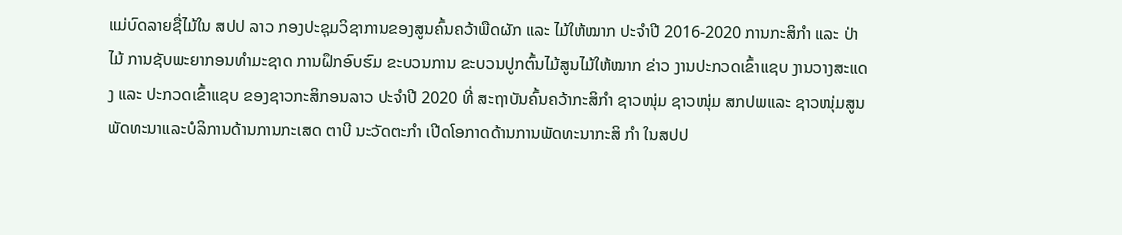ແມ່ບົດລາຍຊື່ໄມ້ໃນ ສປປ ລາວ ກອງປະຊຸມວິຊາການຂອງສູນຄົ້ນຄວ້າພືດຜັກ ແລະ ໄມ້ໃຫ້ໝາກ ປະຈໍາປີ 2016-2020 ການກະສິກຳ ແລະ ປ່າໄມ້ ການຊັບພະຍາກອນທຳມະຊາດ ການຝຶກອົບຮົມ ຂະບວນການ ຂະບວນປູກຕົ້ນໄມ້ສູນໄມ້ໃຫ້ໝາກ ຂ່າວ ງານປະກວດເຂົ້າແຊບ ງານວາງສະແດງ ແລະ ປະກວດເຂົ້າແຊບ ຂອງຊາວກະສິກອນລາວ ປະຈໍາປີ 2020 ທີ່ ສະຖາບັນຄົ້ນຄວ້າກະສິກໍາ ຊາວໜຸ່ມ ຊາວໜຸ່ມ ສກປພແລະ ຊາວໜຸ່ມສູນພັດທະນາແລະບໍລິການດ້ານການກະເສດ ຕາບີ ນະວັດຕະກຳ ເປີດໂອກາດດ້ານການພັດທະນາກະສິ ກຳ ໃນສປປ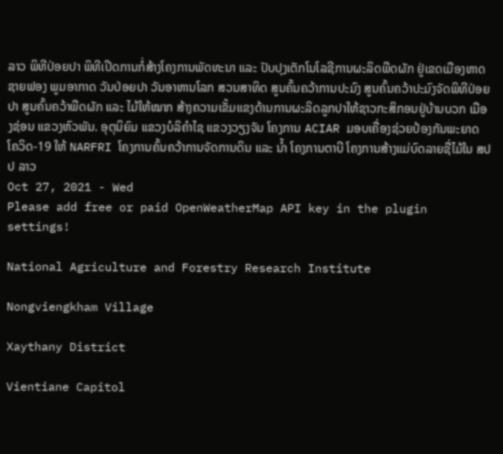ລາວ ພິທີປ່ອຍປາ ພິທີເປີດການກໍ່ສ້າງໂຄງການພັດທະນາ ແລະ ປັບປຸງເຕັກໂນໂລຊີການຜະລິດພືດຜັກ ຢູ່ເຂດເມືອງຫາດຊາຍຟອງ ພູມອາກາດ ວັນປ່ອຍປາ ວັນອາຫານໂລກ ສວນສາທິດ ສູນຄົ້ນຄວ້າການປະມົງ ສູນຄົ້ນຄວ້າປະມົງຈັດພິທີປ່ອຍປາ ສູນຄົ້ນຄວ້າພືດຜັກ ແລະ ໄມ້ໃຫ້ໝາກ ສ້າງຄວາມເຂັ້ມແຂງດ້ານການຜະລິດລູກປາໃຫ້ຊາວກະສິກອນຢູ່ບ້ານບວກ ເມືອງຊ່ອນ ແຂວງຫົວພັນ. ອຸຕຸນິຍົມ ແຂວງບໍລິຄຳໄຊ ແຂວງວຽງຈັນ ໂຄງການ ACIAR ມອບເຄື່ອງຊ່ວຍປ້ອງກັນພະຍາດ ໂຄວິດ-19 ໃຫ້ NARFRI ໂຄງການຄົ້ນຄວ້າການຈັດການດິນ ແລະ ນ້ຳ ໂຄງການຕາບີ ໂຄງການສ້າງແມ່ບົດລາຍຊື່ໄມ້ໃນ ສປປ ລາວ
Oct 27, 2021 - Wed
Please add free or paid OpenWeatherMap API key in the plugin settings!

National Agriculture and Forestry Research Institute

Nongviengkham Village

Xaythany District

Vientiane Capitol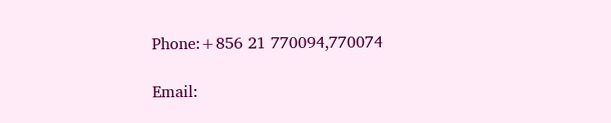Phone:+856 21 770094,770074

Email: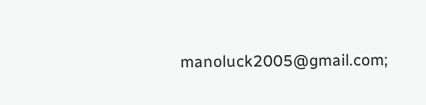manoluck2005@gmail.com;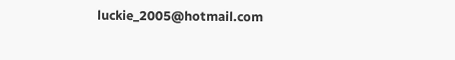luckie_2005@hotmail.com